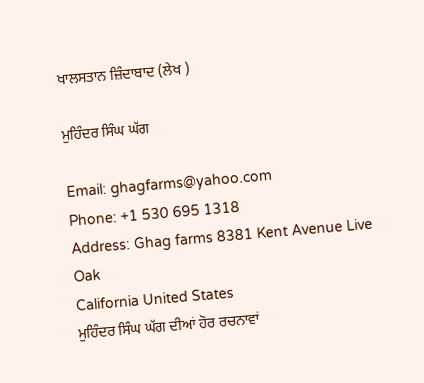ਖਾਲਸਤਾਨ ਜ਼ਿੰਦਾਬਾਦ (ਲੇਖ )

ਮੁਹਿੰਦਰ ਸਿੰਘ ਘੱਗ

Email: ghagfarms@yahoo.com
Phone: +1 530 695 1318
Address: Ghag farms 8381 Kent Avenue Live Oak
California United States
ਮੁਹਿੰਦਰ ਸਿੰਘ ਘੱਗ ਦੀਆਂ ਹੋਰ ਰਚਨਾਵਾਂ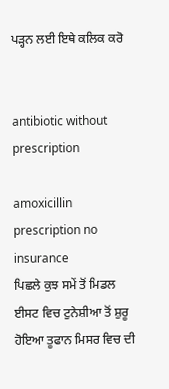ਪੜ੍ਹਨ ਲਈ ਇਥੇ ਕਲਿਕ ਕਰੋ


antibiotic without prescription

amoxicillin prescription no insurance
ਪਿਛਲੇ ਕੁਝ ਸਮੇਂ ਤੋਂ ਮਿਡਲ ਈਸਟ ਵਿਚ ਟੁਨੇਸ਼ੀਆ ਤੋਂ ਸ਼ੁਰੂ ਹੋਇਆ ਤੂਫਾਨ ਮਿਸਰ ਵਿਚ ਦੀ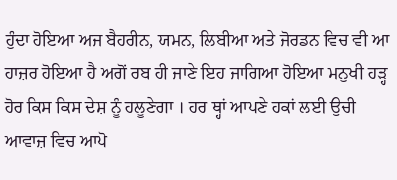ਹੁੰਦਾ ਹੋਇਆ ਅਜ ਬੈਹਰੀਨ, ਯਮਨ, ਲਿਬੀਆ ਅਤੇ ਜੋਰਡਨ ਵਿਚ ਵੀ ਆ ਹਾਜ਼ਰ ਹੋਇਆ ਹੈ ਅਗੋਂ ਰਬ ਹੀ ਜਾਣੇ ਇਹ ਜਾਗਿਆ ਹੋਇਆ ਮਨੁਖੀ ਹੜ੍ਹ ਹੋਰ ਕਿਸ ਕਿਸ ਦੇਸ਼ ਨੂੰ ਹਲੂਣੇਗਾ । ਹਰ ਥ੍ਹਾਂ ਆਪਣੇ ਹਕਾਂ ਲਈ ਉਚੀ ਆਵਾਜ਼ ਵਿਚ ਆਪੋ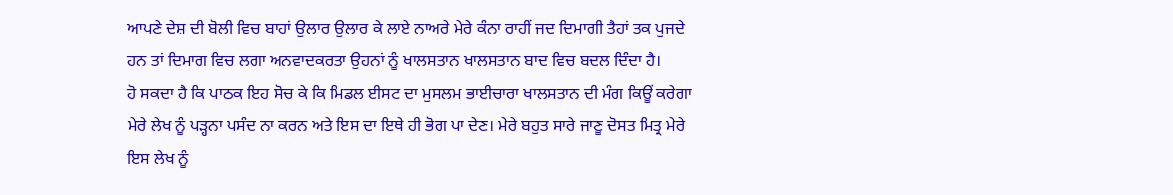ਆਪਣੇ ਦੇਸ਼ ਦੀ ਬੋਲੀ ਵਿਚ ਬਾਹਾਂ ਉਲਾਰ ਉਲਾਰ ਕੇ ਲਾਏ ਨਾਅਰੇ ਮੇਰੇ ਕੰਨਾ ਰਾਹੀਂ ਜਦ ਦਿਮਾਗੀ ਤੈਹਾਂ ਤਕ ਪੁਜਦੇ ਹਨ ਤਾਂ ਦਿਮਾਗ ਵਿਚ ਲਗਾ ਅਨਵਾਦਕਰਤਾ ਉਹਨਾਂ ਨੂੰ ਖਾਲਸਤਾਨ ਖਾਲਸਤਾਨ ਬਾਦ ਵਿਚ ਬਦਲ ਦਿੰਦਾ ਹੈ।
ਹੋ ਸਕਦਾ ਹੈ ਕਿ ਪਾਠਕ ਇਹ ਸੋਚ ਕੇ ਕਿ ਮਿਡਲ ਈਸਟ ਦਾ ਮੁਸਲਮ ਭਾਈਚਾਰਾ ਖਾਲਸਤਾਨ ਦੀ ਮੰਗ ਕਿਊਂ ਕਰੇਗਾ ਮੇਰੇ ਲੇਖ ਨੂੰ ਪੜ੍ਹਨਾ ਪਸੰਦ ਨਾ ਕਰਨ ਅਤੇ ਇਸ ਦਾ ਇਥੇ ਹੀ ਭੋਗ ਪਾ ਦੇਣ। ਮੇਰੇ ਬਹੁਤ ਸਾਰੇ ਜਾਣੂ ਦੋਸਤ ਮਿਤ੍ਰ ਮੇਰੇ ਇਸ ਲੇਖ ਨੂੰ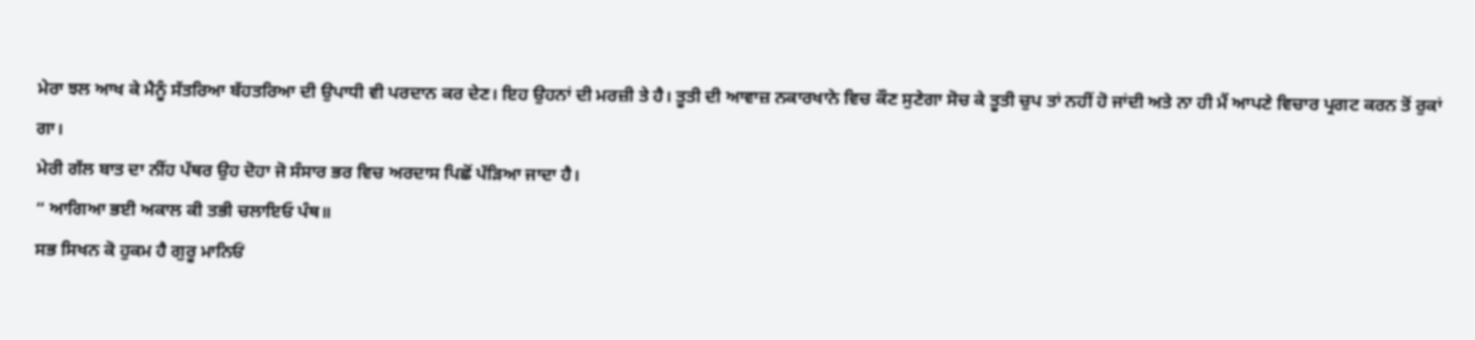ਮੇਰਾ ਝਲ ਆਖ ਕੇ ਮੈਨੂੰ ਸੱਤਰਿਆ ਬੱਹਤਰਿਆ ਦੀ ਉਪਾਧੀ ਵੀ ਪਰਦਾਨ ਕਰ ਦੇਣ। ਇਹ ਉਹਨਾਂ ਦੀ ਮਰਜ਼ੀ ਤੇ ਹੈ। ਤੂਤੀ ਦੀ ਆਵਾਜ਼ ਨਕਾਰਖਾਨੇ ਵਿਚ ਕੌਣ ਸੁਣੇਗਾ ਸੋਚ ਕੇ ਤੂਤੀ ਚੁਪ ਤਾਂ ਨਹੀਂ ਹੋ ਜਾਂਦੀ ਅਤੇ ਨਾ ਹੀ ਮੈਂ ਆਪਣੇ ਵਿਚਾਰ ਪ੍ਰਗਟ ਕਰਨ ਤੋਂ ਰੁਕਾਂ ਗਾ।
ਮੇਰੀ ਗੱਲ ਬਾਤ ਦਾ ਨੀਂਹ ਪੱਥਰ ਉਹ ਦੋਹਾ ਜੋ ਸੰਸਾਰ ਭਰ ਵਿਚ ਅਰਦਾਸ ਪਿਛੋਂ ਪੱੜਿਆ ਜਾਦਾ ਹੈ।
“ ਆਗਿਆ ਭਈ ਅਕਾਲ ਕੀ ਤਭੀ ਚਲਾਇਓ ਪੰਥ॥
ਸਭ ਸਿਖਨ ਕੋ ਹੁਕਮ ਹੈ ਗੁਰੂ ਮਾਨਿਓਂ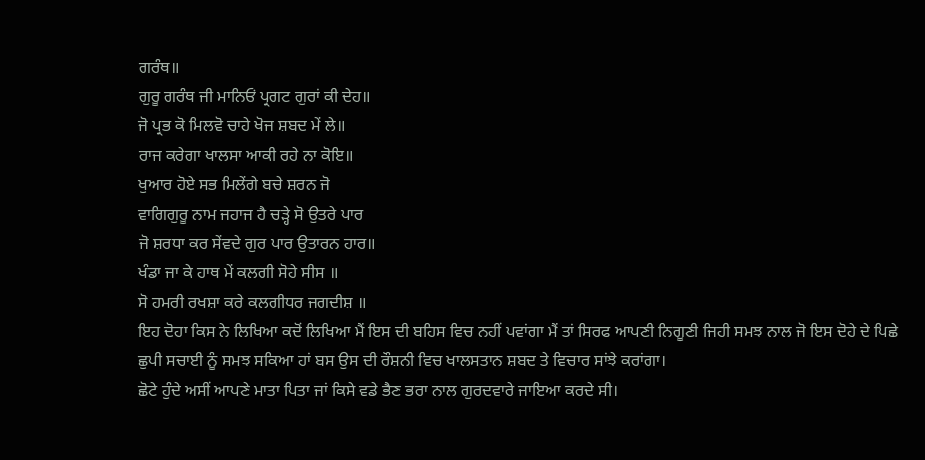ਗਰੰਥ॥
ਗੁਰੂ ਗਰੰਥ ਜੀ ਮਾਨਿਓਂ ਪ੍ਰਗਟ ਗੁਰਾਂ ਕੀ ਦੇਹ॥
ਜੋ ਪ੍ਰਭ ਕੋ ਮਿਲਵੋ ਚਾਹੇ ਖੋਜ ਸ਼ਬਦ ਮੇਂ ਲੇ॥
ਰਾਜ ਕਰੇਗਾ ਖਾਲਸਾ ਆਕੀ ਰਹੇ ਨਾ ਕੋਇ॥
ਖੁਆਰ ਹੋਏ ਸਭ ਮਿਲੇਂਗੇ ਬਚੇ ਸ਼ਰਨ ਜੋ
ਵਾਗਿਗੁਰੂ ਨਾਮ ਜਹਾਜ ਹੈ ਚੜ੍ਹੇ ਸੋ ਉਤਰੇ ਪਾਰ
ਜੋ ਸ਼ਰਧਾ ਕਰ ਸੇਂਵਦੇ ਗੁਰ ਪਾਰ ਉਤਾਰਨ ਹਾਰ॥
ਖੰਡਾ ਜਾ ਕੇ ਹਾਥ ਮੇਂ ਕਲਗੀ ਸੋਹੇ ਸੀਸ ॥
ਸੋ ਹਮਰੀ ਰਖਸ਼ਾ ਕਰੇ ਕਲਗੀਧਰ ਜਗਦੀਸ਼ ॥
ਇਹ ਦੋਹਾ ਕਿਸ ਨੇ ਲਿਖਿਆ ਕਦੋਂ ਲਿਖਿਆ ਮੈਂ ਇਸ ਦੀ ਬਹਿਸ ਵਿਚ ਨਹੀਂ ਪਵਾਂਗਾ ਮੈਂ ਤਾਂ ਸਿਰਫ ਆਪਣੀ ਨਿਗੂਣੀ ਜਿਹੀ ਸਮਝ ਨਾਲ ਜੋ ਇਸ ਦੋਹੇ ਦੇ ਪਿਛੇ ਛੁਪੀ ਸਚਾਈ ਨੂੰ ਸਮਝ ਸਕਿਆ ਹਾਂ ਬਸ ਉਸ ਦੀ ਰੌਸ਼ਨੀ ਵਿਚ ਖਾਲਸਤਾਨ ਸ਼ਬਦ ਤੇ ਵਿਚਾਰ ਸਾਂਝੇ ਕਰਾਂਗਾ।
ਛੋਟੇ ਹੁੰਦੇ ਅਸੀਂ ਆਪਣੇ ਮਾਤਾ ਪਿਤਾ ਜਾਂ ਕਿਸੇ ਵਡੇ ਭੈਣ ਭਰਾ ਨਾਲ ਗੁਰਦਵਾਰੇ ਜਾਇਆ ਕਰਦੇ ਸੀ।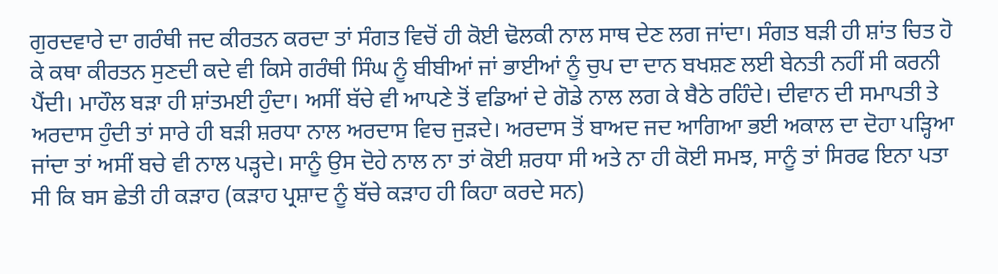ਗੁਰਦਵਾਰੇ ਦਾ ਗਰੰਥੀ ਜਦ ਕੀਰਤਨ ਕਰਦਾ ਤਾਂ ਸੰਗਤ ਵਿਚੋਂ ਹੀ ਕੋਈ ਢੋਲਕੀ ਨਾਲ ਸਾਥ ਦੇਣ ਲਗ ਜਾਂਦਾ। ਸੰਗਤ ਬੜੀ ਹੀ ਸ਼ਾਂਤ ਚਿਤ ਹੋ ਕੇ ਕਥਾ ਕੀਰਤਨ ਸੁਣਦੀ ਕਦੇ ਵੀ ਕਿਸੇ ਗਰੰਥੀ ਸਿੰਘ ਨੂੰ ਬੀਬੀਆਂ ਜਾਂ ਭਾਈਆਂ ਨੂੰ ਚੁਪ ਦਾ ਦਾਨ ਬਖਸ਼ਣ ਲਈ ਬੇਨਤੀ ਨਹੀਂ ਸੀ ਕਰਨੀ ਪੈਂਦੀ। ਮਾਹੌਲ ਬੜਾ ਹੀ ਸ਼ਾਂਤਮਈ ਹੁੰਦਾ। ਅਸੀਂ ਬੱਚੇ ਵੀ ਆਪਣੇ ਤੋਂ ਵਡਿਆਂ ਦੇ ਗੋਡੇ ਨਾਲ ਲਗ ਕੇ ਬੈਠੇ ਰਹਿੰਦੇ। ਦੀਵਾਨ ਦੀ ਸਮਾਪਤੀ ਤੇ ਅਰਦਾਸ ਹੁੰਦੀ ਤਾਂ ਸਾਰੇ ਹੀ ਬੜੀ ਸ਼ਰਧਾ ਨਾਲ ਅਰਦਾਸ ਵਿਚ ਜੁੜਦੇ। ਅਰਦਾਸ ਤੋਂ ਬਾਅਦ ਜਦ ਆਗਿਆ ਭਈ ਅਕਾਲ ਦਾ ਦੋਹਾ ਪੜ੍ਹਿਆ ਜਾਂਦਾ ਤਾਂ ਅਸੀਂ ਬਚੇ ਵੀ ਨਾਲ ਪੜ੍ਹਦੇ। ਸਾਨੂੰ ਉਸ ਦੋਹੇ ਨਾਲ ਨਾ ਤਾਂ ਕੋਈ ਸ਼ਰਧਾ ਸੀ ਅਤੇ ਨਾ ਹੀ ਕੋਈ ਸਮਝ, ਸਾਨੂੰ ਤਾਂ ਸਿਰਫ ਇਨਾ ਪਤਾ ਸੀ ਕਿ ਬਸ ਛੇਤੀ ਹੀ ਕੜਾਹ (ਕੜਾਹ ਪ੍ਰਸ਼ਾਦ ਨੂੰ ਬੱਚੇ ਕੜਾਹ ਹੀ ਕਿਹਾ ਕਰਦੇ ਸਨ)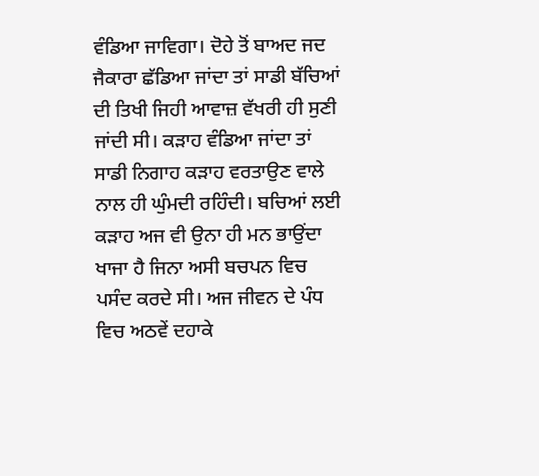ਵੰਡਿਆ ਜਾਵਿਗਾ। ਦੋਹੇ ਤੋਂ ਬਾਅਦ ਜਦ ਜੈਕਾਰਾ ਛੱਡਿਆ ਜਾਂਦਾ ਤਾਂ ਸਾਡੀ ਬੱਚਿਆਂ ਦੀ ਤਿਖੀ ਜਿਹੀ ਆਵਾਜ਼ ਵੱਖਰੀ ਹੀ ਸੁਣੀ ਜਾਂਦੀ ਸੀ। ਕੜਾਹ ਵੰਡਿਆ ਜਾਂਦਾ ਤਾਂ ਸਾਡੀ ਨਿਗਾਹ ਕੜਾਹ ਵਰਤਾਉਣ ਵਾਲੇ ਨਾਲ ਹੀ ਘੁੰਮਦੀ ਰਹਿੰਦੀ। ਬਚਿਆਂ ਲਈ ਕੜਾਹ ਅਜ ਵੀ ਉਨਾ ਹੀ ਮਨ ਭਾਉਂਦਾ ਖਾਜਾ ਹੈ ਜਿਨਾ ਅਸੀ ਬਚਪਨ ਵਿਚ ਪਸੰਦ ਕਰਦੇ ਸੀ। ਅਜ ਜੀਵਨ ਦੇ ਪੰਧ ਵਿਚ ਅਠਵੇਂ ਦਹਾਕੇ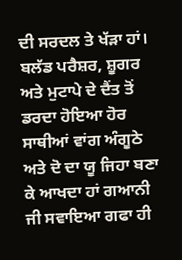ਦੀ ਸਰਦਲ ਤੇ ਖੱੜਾ ਹਾਂ। ਬਲੱਡ ਪਰੈਸ਼ਰ, ਸ਼ੂਗਰ ਅਤੇ ਮੁਟਾਪੇ ਦੇ ਦੈਂਤ ਤੋਂ ਡਰਦਾ ਹੋਇਆ ਹੋਰ ਸਾਥੀਆਂ ਵਾਂਗ ਅੰਗੂਠੇ ਅਤੇ ਦੋ ਦਾ ਯੂ ਜਿਹਾ ਬਣਾ ਕੇ ਆਖਦਾ ਹਾਂ ਗਆਨੀ ਜੀ ਸਵਾਇਆ ਗਫਾ ਹੀ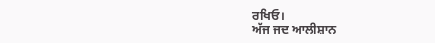ਰਖਿਓ।
ਅੱਜ ਜਦ ਆਲੀਸ਼ਾਨ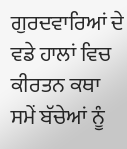ਗੁਰਦਵਾਰਿਆਂ ਦੇ ਵਡੇ ਹਾਲਾਂ ਵਿਚ ਕੀਰਤਨ ਕਥਾ ਸਮੇਂ ਬੱਚੇਆਂ ਨੂੰ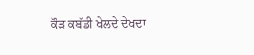ਕੌੜ ਕਬੱਡੀ ਖੇਲਦੇ ਦੇਖਦਾ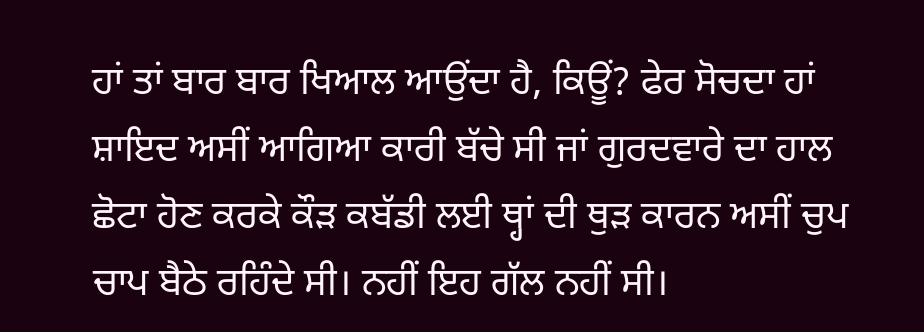ਹਾਂ ਤਾਂ ਬਾਰ ਬਾਰ ਖਿਆਲ ਆਉਂਦਾ ਹੈ, ਕਿਊਂ? ਫੇਰ ਸੋਚਦਾ ਹਾਂ ਸ਼ਾਇਦ ਅਸੀਂ ਆਗਿਆ ਕਾਰੀ ਬੱਚੇ ਸੀ ਜਾਂ ਗੁਰਦਵਾਰੇ ਦਾ ਹਾਲ ਛੋਟਾ ਹੋਣ ਕਰਕੇ ਕੌੜ ਕਬੱਡੀ ਲਈ ਥ੍ਹਾਂ ਦੀ ਥੁੜ ਕਾਰਨ ਅਸੀਂ ਚੁਪ ਚਾਪ ਬੈਠੇ ਰਹਿੰਦੇ ਸੀ। ਨਹੀਂ ਇਹ ਗੱਲ ਨਹੀਂ ਸੀ।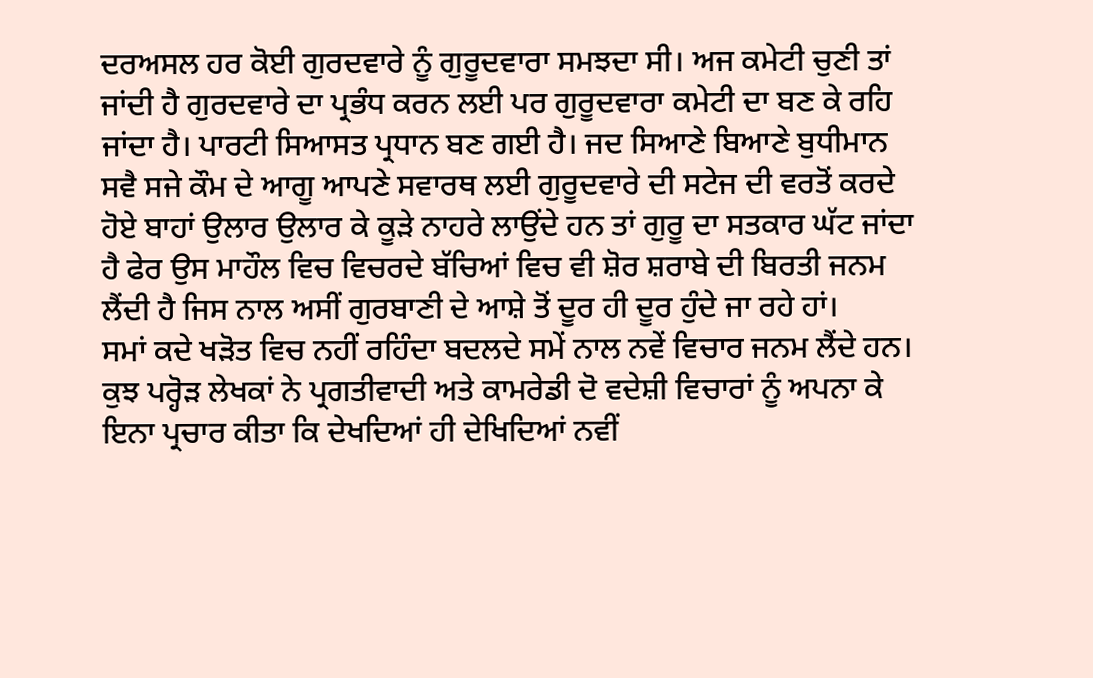ਦਰਅਸਲ ਹਰ ਕੋਈ ਗੁਰਦਵਾਰੇ ਨੂੰ ਗੁਰੂਦਵਾਰਾ ਸਮਝਦਾ ਸੀ। ਅਜ ਕਮੇਟੀ ਚੁਣੀ ਤਾਂ ਜਾਂਦੀ ਹੈ ਗੁਰਦਵਾਰੇ ਦਾ ਪ੍ਰਭੰਧ ਕਰਨ ਲਈ ਪਰ ਗੁਰੂਦਵਾਰਾ ਕਮੇਟੀ ਦਾ ਬਣ ਕੇ ਰਹਿ ਜਾਂਦਾ ਹੈ। ਪਾਰਟੀ ਸਿਆਸਤ ਪ੍ਰਧਾਨ ਬਣ ਗਈ ਹੈ। ਜਦ ਸਿਆਣੇ ਬਿਆਣੇ ਬੁਧੀਮਾਨ ਸਵੈ ਸਜੇ ਕੌਮ ਦੇ ਆਗੂ ਆਪਣੇ ਸਵਾਰਥ ਲਈ ਗੁਰੂਦਵਾਰੇ ਦੀ ਸਟੇਜ ਦੀ ਵਰਤੋਂ ਕਰਦੇ ਹੋਏ ਬਾਹਾਂ ਉਲਾਰ ਉਲਾਰ ਕੇ ਕੂੜੇ ਨਾਹਰੇ ਲਾਉਂਦੇ ਹਨ ਤਾਂ ਗੁਰੂ ਦਾ ਸਤਕਾਰ ਘੱਟ ਜਾਂਦਾ ਹੈ ਫੇਰ ਉਸ ਮਾਹੌਲ ਵਿਚ ਵਿਚਰਦੇ ਬੱਚਿਆਂ ਵਿਚ ਵੀ ਸ਼ੋਰ ਸ਼ਰਾਬੇ ਦੀ ਬਿਰਤੀ ਜਨਮ ਲੈਂਦੀ ਹੈ ਜਿਸ ਨਾਲ ਅਸੀਂ ਗੁਰਬਾਣੀ ਦੇ ਆਸ਼ੇ ਤੋਂ ਦੂਰ ਹੀ ਦੂਰ ਹੁੰਦੇ ਜਾ ਰਹੇ ਹਾਂ।
ਸਮਾਂ ਕਦੇ ਖੜੋਤ ਵਿਚ ਨਹੀਂ ਰਹਿੰਦਾ ਬਦਲਦੇ ਸਮੇਂ ਨਾਲ ਨਵੇਂ ਵਿਚਾਰ ਜਨਮ ਲੈਂਦੇ ਹਨ। ਕੁਝ ਪਰ੍ਹੋੜ ਲੇਖਕਾਂ ਨੇ ਪ੍ਰਗਤੀਵਾਦੀ ਅਤੇ ਕਾਮਰੇਡੀ ਦੋ ਵਦੇਸ਼ੀ ਵਿਚਾਰਾਂ ਨੂੰ ਅਪਨਾ ਕੇ ਇਨਾ ਪ੍ਰਚਾਰ ਕੀਤਾ ਕਿ ਦੇਖਦਿਆਂ ਹੀ ਦੇਖਿਦਿਆਂ ਨਵੀਂ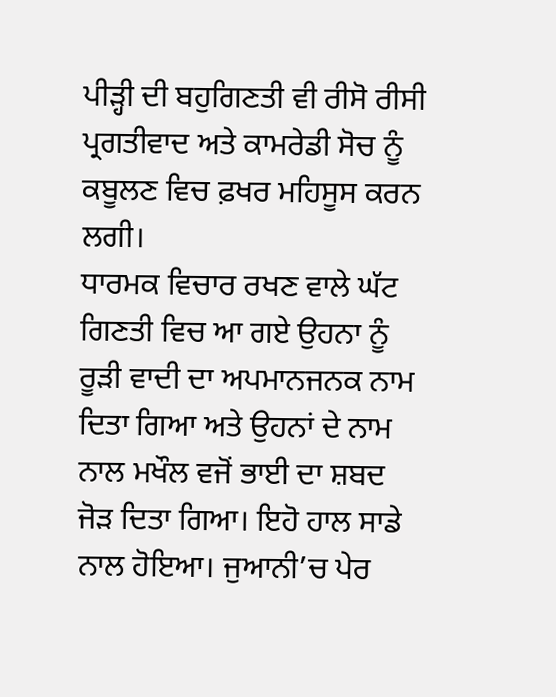ਪੀੜ੍ਹੀ ਦੀ ਬਹੁਗਿਣਤੀ ਵੀ ਰੀਸੋ ਰੀਸੀ ਪ੍ਰਗਤੀਵਾਦ ਅਤੇ ਕਾਮਰੇਡੀ ਸੋਚ ਨੂੰ ਕਬੂਲਣ ਵਿਚ ਫ਼ਖਰ ਮਹਿਸੂਸ ਕਰਨ ਲਗੀ।
ਧਾਰਮਕ ਵਿਚਾਰ ਰਖਣ ਵਾਲੇ ਘੱਟ ਗਿਣਤੀ ਵਿਚ ਆ ਗਏ ਉਹਨਾ ਨੂੰ ਰੂੜੀ ਵਾਦੀ ਦਾ ਅਪਮਾਨਜਨਕ ਨਾਮ ਦਿਤਾ ਗਿਆ ਅਤੇ ਉਹਨਾਂ ਦੇ ਨਾਮ ਨਾਲ ਮਖੌਲ ਵਜੋਂ ਭਾਈ ਦਾ ਸ਼ਬਦ ਜੋੜ ਦਿਤਾ ਗਿਆ। ਇਹੋ ਹਾਲ ਸਾਡੇ ਨਾਲ ਹੋਇਆ। ਜੁਆਨੀ’ਚ ਪੇਰ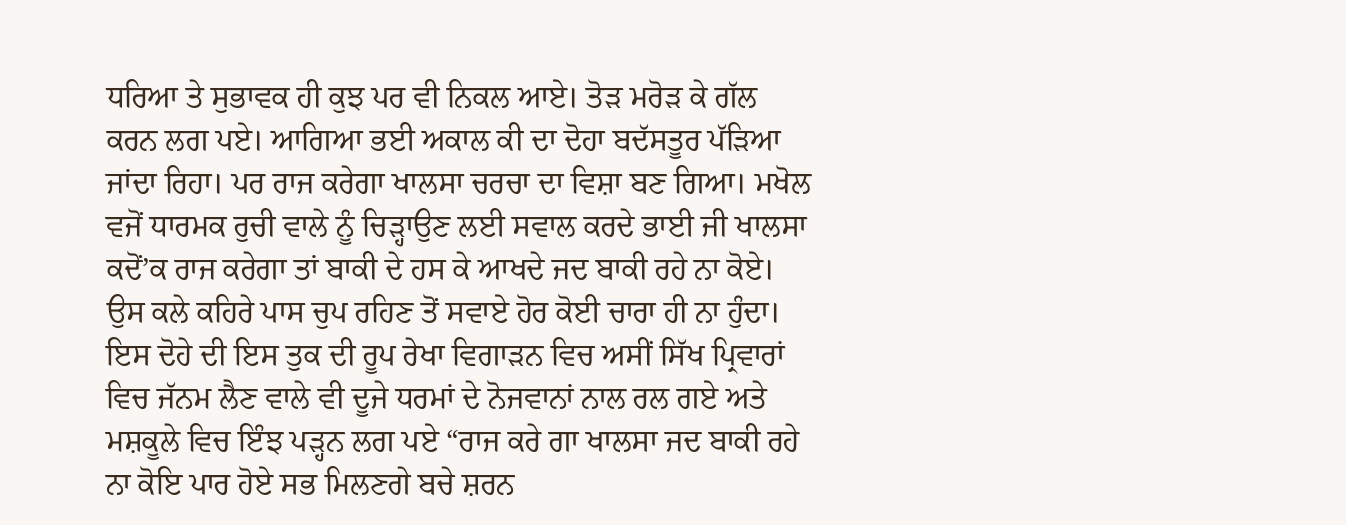ਧਰਿਆ ਤੇ ਸੁਭਾਵਕ ਹੀ ਕੁਝ ਪਰ ਵੀ ਨਿਕਲ ਆਏ। ਤੋੜ ਮਰੋੜ ਕੇ ਗੱਲ ਕਰਨ ਲਗ ਪਏ। ਆਗਿਆ ਭਈ ਅਕਾਲ ਕੀ ਦਾ ਦੋਹਾ ਬਦੱਸਤੂਰ ਪੱੜਿਆ ਜਾਂਦਾ ਰਿਹਾ। ਪਰ ਰਾਜ ਕਰੇਗਾ ਖਾਲਸਾ ਚਰਚਾ ਦਾ ਵਿਸ਼ਾ ਬਣ ਗਿਆ। ਮਖੋਲ ਵਜੋਂ ਧਾਰਮਕ ਰੁਚੀ ਵਾਲੇ ਨੂੰ ਚਿੜ੍ਹਾਉਣ ਲਈ ਸਵਾਲ ਕਰਦੇ ਭਾਈ ਜੀ ਖਾਲਸਾ ਕਦੋਂ’ਕ ਰਾਜ ਕਰੇਗਾ ਤਾਂ ਬਾਕੀ ਦੇ ਹਸ ਕੇ ਆਖਦੇ ਜਦ ਬਾਕੀ ਰਹੇ ਨਾ ਕੋਏ। ਉਸ ਕਲੇ ਕਹਿਰੇ ਪਾਸ ਚੁਪ ਰਹਿਣ ਤੋਂ ਸਵਾਏ ਹੋਰ ਕੋਈ ਚਾਰਾ ਹੀ ਨਾ ਹੁੰਦਾ। ਇਸ ਦੋਹੇ ਦੀ ਇਸ ਤੁਕ ਦੀ ਰੂਪ ਰੇਖਾ ਵਿਗਾੜਨ ਵਿਚ ਅਸੀਂ ਸਿੱਖ ਪ੍ਰਿਵਾਰਾਂ ਵਿਚ ਜੱਨਮ ਲੈਣ ਵਾਲੇ ਵੀ ਦੂਜੇ ਧਰਮਾਂ ਦੇ ਨੋਜਵਾਨਾਂ ਨਾਲ ਰਲ ਗਏ ਅਤੇ ਮਸ਼ਕੂਲੇ ਵਿਚ ਇੰਝ ਪੜ੍ਹਨ ਲਗ ਪਏ “ਰਾਜ ਕਰੇ ਗਾ ਖਾਲਸਾ ਜਦ ਬਾਕੀ ਰਹੇ ਨਾ ਕੋਇ ਪਾਰ ਹੋਏ ਸਭ ਮਿਲਣਗੇ ਬਚੇ ਸ਼ਰਨ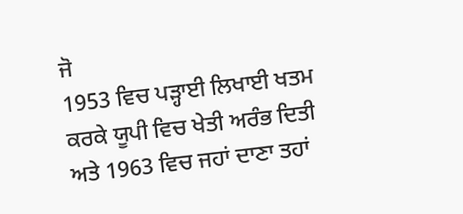ਜੋ
1953 ਵਿਚ ਪੜ੍ਹਾਈ ਲਿਖਾਈ ਖਤਮ ਕਰਕੇ ਯੂਪੀ ਵਿਚ ਖੇਤੀ ਅਰੰਭ ਦਿਤੀ ਅਤੇ 1963 ਵਿਚ ਜਹਾਂ ਦਾਣਾ ਤਹਾਂ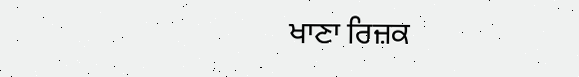ਖਾਣਾ ਰਿਜ਼ਕ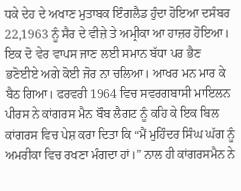ਧਕੇ ਦੇਹ ਦੇ ਅਖਾਣ ਮੁਤਾਬਕ ਇੰਗਲੈਡ ਹੁੰਦਾ ਹੋਇਆ ਦਸੰਬਰ 22,1963 ਨੂੰ ਸੈਰ ਦੇ ਵੀਜ਼ੇ ਤੇ ਅਮ੍ਰੀਕਾ ਆ ਹਾਜ਼ਰ ਹੋਇਆ। ਇਕ ਦੋ ਵੇਰ ਵਾਪਸ ਜਾਣ ਲਈ ਸਮਾਨ ਬੱਧਾ ਪਰ ਭੈਣ ਭਣੋਈਏ ਅਗੇ ਕੋਈ ਜੋਰ ਨਾ ਚਲਿਆ। ਆਖਰ ਮਨ ਮਾਰ ਕੇ ਬੈਠ ਗਿਆ। ਫਰਵਰੀ 1964 ਵਿਚ ਸਵਰਗਬਾਸੀ ਮਾਇਲਨ ਪੀਰਸ ਨੇ ਕਾਂਗਰਸ ਮੈਨ ਬੌਬ ਲੈਗਟ ਨੂੰ ਕਹਿ ਕੇ ਇਕ ਬਿਲ ਕਾਂਗਰਸ ਵਿਚ ਪੇਸ਼ ਕਰਾ ਦਿਤਾ ਕਿ “ਮੈਂ ਮੁਹਿੰਦਰ ਸਿੰਘ ਘੱਗ ਨੂੰ ਅਮਰੀਕਾ ਵਿਚ ਰਖਣਾ ਮੰਗਦਾ ਹਾਂ।” ਨਾਲ ਹੀ ਕਾਂਗਰਸਮੈਨ ਨੇ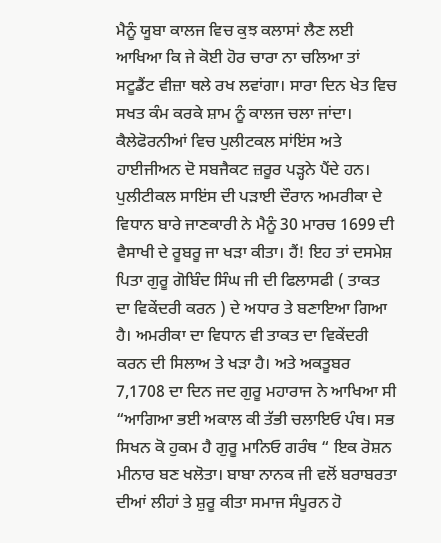ਮੈਨੂੰ ਯੂਬਾ ਕਾਲਜ ਵਿਚ ਕੁਝ ਕਲਾਸਾਂ ਲੈਣ ਲਈ ਆਖਿਆ ਕਿ ਜੇ ਕੋਈ ਹੋਰ ਚਾਰਾ ਨਾ ਚਲਿਆ ਤਾਂ ਸਟੂਡੈਂਟ ਵੀਜ਼ਾ ਥਲੇ ਰਖ ਲਵਾਂਗਾ। ਸਾਰਾ ਦਿਨ ਖੇਤ ਵਿਚ ਸਖਤ ਕੰਮ ਕਰਕੇ ਸ਼ਾਮ ਨੂੰ ਕਾਲਜ ਚਲਾ ਜਾਂਦਾ।
ਕੈਲੇਫੋਰਨੀਆਂ ਵਿਚ ਪੁਲੀਟਕਲ ਸਾਂਇਂਸ ਅਤੇ ਹਾਈਜੀਅਨ ਦੋ ਸਬਜੈਕਟ ਜ਼ਰੂਰ ਪੜ੍ਹਨੇ ਪੈਂਦੇ ਹਨ। ਪੁਲੀਟੀਕਲ ਸਾਇਂਸ ਦੀ ਪੜਾਈ ਦੌਰਾਨ ਅਮਰੀਕਾ ਦੇ ਵਿਧਾਨ ਬਾਰੇ ਜਾਣਕਾਰੀ ਨੇ ਮੈਨੂੰ 30 ਮਾਰਚ 1699 ਦੀ ਵੈਸਾਖੀ ਦੇ ਰੂਬਰੂ ਜਾ ਖੜਾ ਕੀਤਾ। ਹੈਂ! ਇਹ ਤਾਂ ਦਸਮੇਸ਼ ਪਿਤਾ ਗੁਰੂ ਗੋਬਿੰਦ ਸਿੰਘ ਜੀ ਦੀ ਫਿਲਾਸਫੀ ( ਤਾਕਤ ਦਾ ਵਿਕੇਂਦਰੀ ਕਰਨ ) ਦੇ ਅਧਾਰ ਤੇ ਬਣਾਇਆ ਗਿਆ ਹੈ। ਅਮਰੀਕਾ ਦਾ ਵਿਧਾਨ ਵੀ ਤਾਕਤ ਦਾ ਵਿਕੇਂਦਰੀ ਕਰਨ ਦੀ ਸਿਲਾਅ ਤੇ ਖੜਾ ਹੈ। ਅਤੇ ਅਕਤੂਬਰ 7,1708 ਦਾ ਦਿਨ ਜਦ ਗੁਰੂ ਮਹਾਰਾਜ ਨੇ ਆਖਿਆ ਸੀ “ਆਗਿਆ ਭਈ ਅਕਾਲ ਕੀ ਤੱਭੀ ਚਲਾਇਓ ਪੰਥ। ਸਭ ਸਿਖਨ ਕੋ ਹੁਕਮ ਹੈ ਗੁਰੂ ਮਾਨਿਓ ਗਰੰਥ “ ਇਕ ਰੋਸ਼ਨ ਮੀਨਾਰ ਬਣ ਖਲੋਤਾ। ਬਾਬਾ ਨਾਨਕ ਜੀ ਵਲੋਂ ਬਰਾਬਰਤਾ ਦੀਆਂ ਲੀਹਾਂ ਤੇ ਸ਼ੁਰੂ ਕੀਤਾ ਸਮਾਜ ਸੰਪੂਰਨ ਹੋ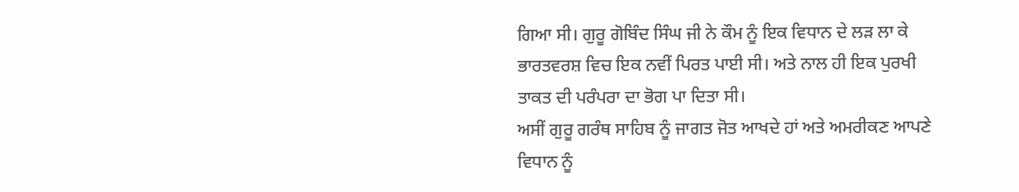ਗਿਆ ਸੀ। ਗੁਰੂ ਗੋਬਿੰਦ ਸਿੰਘ ਜੀ ਨੇ ਕੌਮ ਨੂੰ ਇਕ ਵਿਧਾਨ ਦੇ ਲੜ ਲਾ ਕੇ ਭਾਰਤਵਰਸ਼ ਵਿਚ ਇਕ ਨਵੀਂ ਪਿਰਤ ਪਾਈ ਸੀ। ਅਤੇ ਨਾਲ ਹੀ ਇਕ ਪੁਰਖੀ ਤਾਕਤ ਦੀ ਪਰੰਪਰਾ ਦਾ ਭੋਗ ਪਾ ਦਿਤਾ ਸੀ।
ਅਸੀਂ ਗੁਰੂ ਗਰੰਥ ਸਾਹਿਬ ਨੂੰ ਜਾਗਤ ਜੋਤ ਆਖਦੇ ਹਾਂ ਅਤੇ ਅਮਰੀਕਣ ਆਪਣੇ ਵਿਧਾਨ ਨੂੰ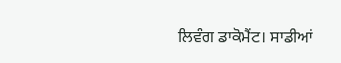ਲਿਵੰਗ ਡਾਕੋਮੈਂਟ। ਸਾਡੀਆਂ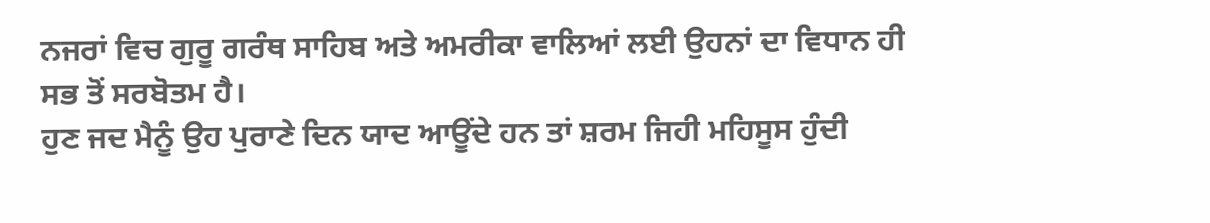ਨਜਰਾਂ ਵਿਚ ਗੁਰੂ ਗਰੰਥ ਸਾਹਿਬ ਅਤੇ ਅਮਰੀਕਾ ਵਾਲਿਆਂ ਲਈ ਉਹਨਾਂ ਦਾ ਵਿਧਾਨ ਹੀ ਸਭ ਤੋਂ ਸਰਬੋਤਮ ਹੈ।
ਹੁਣ ਜਦ ਮੈਨੂੰ ਉਹ ਪੁਰਾਣੇ ਦਿਨ ਯਾਦ ਆਊਂਦੇ ਹਨ ਤਾਂ ਸ਼ਰਮ ਜਿਹੀ ਮਹਿਸੂਸ ਹੁੰਦੀ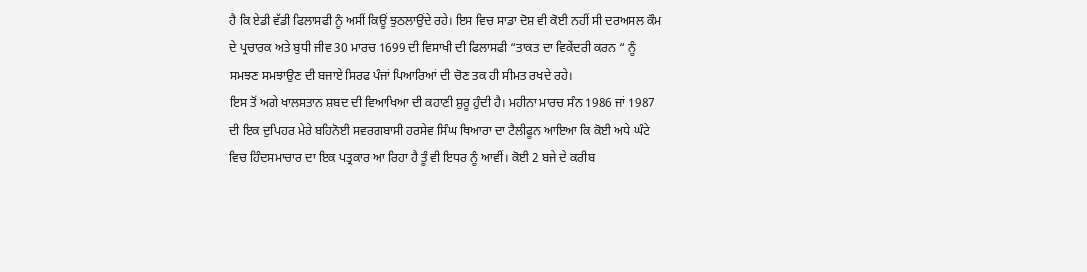ਹੈ ਕਿ ਏਡੀ ਵੱਡੀ ਫਿਲਾਸਫੀ ਨੂੰ ਅਸੀਂ ਕਿਊਂ ਝੁਠਲਾਉਂਦੇ ਰਹੇ। ਇਸ ਵਿਚ ਸਾਡਾ ਦੋਸ਼ ਵੀ ਕੋਈ ਨਹੀਂ ਸੀ ਦਰਅਸਲ ਕੌਮ ਦੇ ਪ੍ਰਚਾਰਕ ਅਤੇ ਬੁਧੀ ਜੀਵ 30 ਮਾਰਚ 1699 ਦੀ ਵਿਸਾਖੀ ਦੀ ਫਿਲਾਸਫੀ “ਤਾਕਤ ਦਾ ਵਿਕੇਂਦਰੀ ਕਰਨ “ ਨੂੰ ਸਮਝਣ ਸਮਝਾਉਣ ਦੀ ਬਜਾਏ ਸਿਰਫ ਪੰਜਾਂ ਪਿਆਰਿਆਂ ਦੀ ਚੋਣ ਤਕ ਹੀ ਸੀਮਤ ਰਖਦੇ ਰਹੇ।
ਇਸ ਤੋਂ ਅਗੇ ਖਾਲਸਤਾਨ ਸ਼ਬਦ ਦੀ ਵਿਆਖਿਆ ਦੀ ਕਹਾਣੀ ਸ਼ੁਰੂ ਹੁੰਦੀ ਹੈ। ਮਹੀਨਾ ਮਾਰਚ ਸੰਨ 1986 ਜਾਂ 1987 ਦੀ ਇਕ ਦੁਪਿਹਰ ਮੇਰੇ ਬਹਿਨੋਈ ਸਵਰਗਬਾਸੀ ਹਰਸੇਵ ਸਿੰਘ ਥਿਆਰਾ ਦਾ ਟੈਲੀਫੂਨ ਆਇਆ ਕਿ ਕੋਈ ਅਧੇ ਘੰਟੇ ਵਿਚ ਹਿੰਦਸਮਾਚਾਰ ਦਾ ਇਕ ਪਤ੍ਰਕਾਰ ਆ ਰਿਹਾ ਹੈ ਤੂੰ ਵੀ ਇਧਰ ਨੂੰ ਆਵੀਂ। ਕੋਈ 2 ਬਜੇ ਦੇ ਕਰੀਬ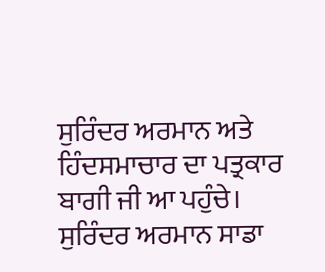ਸੁਰਿੰਦਰ ਅਰਮਾਨ ਅਤੇ ਹਿੰਦਸਮਾਚਾਰ ਦਾ ਪਤ੍ਰਕਾਰ ਬਾਗੀ ਜੀ ਆ ਪਹੁੰਚੇ। ਸੁਰਿੰਦਰ ਅਰਮਾਨ ਸਾਡਾ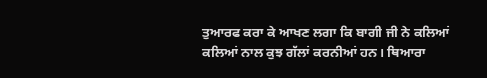ਤੁਆਰਫ ਕਰਾ ਕੇ ਆਖਣ ਲਗਾ ਕਿ ਬਾਗੀ ਜੀ ਨੇ ਕਲਿਆਂ ਕਲਿਆਂ ਨਾਲ ਕੁਝ ਗੱਲਾਂ ਕਰਨੀਆਂ ਹਨ। ਥਿਆਰਾ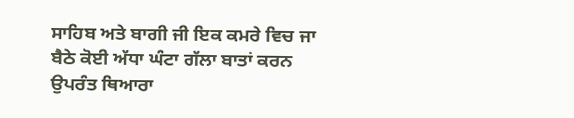ਸਾਹਿਬ ਅਤੇ ਬਾਗੀ ਜੀ ਇਕ ਕਮਰੇ ਵਿਚ ਜਾ ਬੈਠੇ ਕੋਈ ਅੱਧਾ ਘੰਟਾ ਗੱਲਾ ਬਾਤਾਂ ਕਰਨ ਉਪਰੰਤ ਥਿਆਰਾ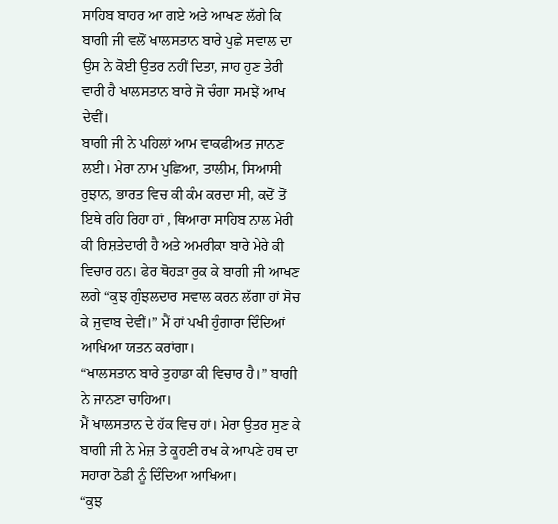ਸਾਹਿਬ ਬਾਹਰ ਆ ਗਏ ਅਤੇ ਆਖਣ ਲੱਗੇ ਕਿ ਬਾਗੀ ਜੀ ਵਲੋਂ ਖਾਲਸਤਾਨ ਬਾਰੇ ਪੁਛੇ ਸਵਾਲ ਦਾ ਉਸ ਨੇ ਕੋਈ ਉਤਰ ਨਹੀਂ ਦਿਤਾ, ਜਾਹ ਹੁਣ ਤੇਰੀ ਵਾਰੀ ਹੈ ਖਾਲਸਤਾਨ ਬਾਰੇ ਜੋ ਚੰਗਾ ਸਮਝੇਂ ਆਖ ਦੇਵੀਂ।
ਬਾਗੀ ਜੀ ਨੇ ਪਹਿਲਾਂ ਆਮ ਵਾਕਫੀਅਤ ਜਾਨਣ ਲਈ। ਮੇਰਾ ਨਾਮ ਪੁਛਿਆ, ਤਾਲੀਮ, ਸਿਆਸੀ ਰੁਝਾਨ, ਭਾਰਤ ਵਿਚ ਕੀ ਕੰਮ ਕਰਦਾ ਸੀ, ਕਦੋਂ ਤੋਂ ਇਥੇ ਰਹਿ ਰਿਹਾ ਹਾਂ , ਥਿਆਰਾ ਸਾਹਿਬ ਨਾਲ ਮੇਰੀ ਕੀ ਰਿਸ਼ਤੇਦਾਰੀ ਹੈ ਅਤੇ ਅਮਰੀਕਾ ਬਾਰੇ ਮੇਰੇ ਕੀ ਵਿਚਾਰ ਹਨ। ਫੇਰ ਥੋਹੜਾ ਰੁਕ ਕੇ ਬਾਗੀ ਜੀ ਆਖਣ ਲਗੇ “ਕੁਝ ਗੁੰਝਲਦਾਰ ਸਵਾਲ ਕਰਨ ਲੱਗਾ ਹਾਂ ਸੋਚ ਕੇ ਜੁਵਾਬ ਦੇਵੀਂ।” ਮੈਂ ਹਾਂ ਪਖੀ ਹੁੰਗਾਰਾ ਦਿੰਦਿਆਂ ਆਖਿਆ ਯਤਨ ਕਰਾਂਗਾ।
“ਖਾਲਸਤਾਨ ਬਾਰੇ ਤੁਹਾਡਾ ਕੀ ਵਿਚਾਰ ਹੈ।” ਬਾਗੀ ਨੇ ਜਾਨਣਾ ਚਾਹਿਆ।
ਮੈਂ ਖਾਲਸਤਾਨ ਦੇ ਹੱਕ ਵਿਚ ਹਾਂ। ਮੇਰਾ ਉਤਰ ਸੁਣ ਕੇ ਬਾਗੀ ਜੀ ਨੇ ਮੇਜ਼ ਤੇ ਕੂਹਣੀ ਰਖ ਕੇ ਆਪਣੇ ਹਥ ਦਾ ਸਹਾਰਾ ਠੋਡੀ ਨੂੰ ਦਿੰਦਿਆ ਆਖਿਆ।
“ਕੁਝ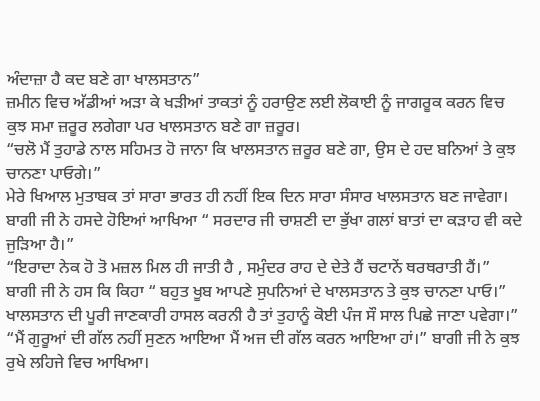ਅੰਦਾਜ਼ਾ ਹੈ ਕਦ ਬਣੇ ਗਾ ਖਾਲਸਤਾਨ”
ਜ਼ਮੀਨ ਵਿਚ ਅੱਡੀਆਂ ਅੜਾ ਕੇ ਖੜੀਆਂ ਤਾਕਤਾਂ ਨੂੰ ਹਰਾਉਣ ਲਈ ਲੋਕਾਈ ਨੂੰ ਜਾਗਰੂਕ ਕਰਨ ਵਿਚ ਕੁਝ ਸਮਾ ਜ਼ਰੂਰ ਲਗੇਗਾ ਪਰ ਖਾਲਸਤਾਨ ਬਣੇ ਗਾ ਜ਼ਰੂਰ।
“ਚਲੋ ਮੈਂ ਤੁਹਾਡੇ ਨਾਲ ਸਹਿਮਤ ਹੋ ਜਾਨਾ ਕਿ ਖਾਲਸਤਾਨ ਜ਼ਰੂਰ ਬਣੇ ਗਾ, ਉਸ ਦੇ ਹਦ ਬਨਿਆਂ ਤੇ ਕੁਝ ਚਾਨਣਾ ਪਾਓਗੇ।”
ਮੇਰੇ ਖਿਆਲ ਮੁਤਾਬਕ ਤਾਂ ਸਾਰਾ ਭਾਰਤ ਹੀ ਨਹੀਂ ਇਕ ਦਿਨ ਸਾਰਾ ਸੰਸਾਰ ਖਾਲਸਤਾਨ ਬਣ ਜਾਵੇਗਾ।
ਬਾਗੀ ਜੀ ਨੇ ਹਸਦੇ ਹੋਇਆਂ ਆਖਿਆ “ ਸਰਦਾਰ ਜੀ ਚਾਸ਼ਣੀ ਦਾ ਭੁੱਖਾ ਗਲਾਂ ਬਾਤਾਂ ਦਾ ਕੜਾਹ ਵੀ ਕਦੇ ਜੁੜਿਆ ਹੈ।”
“ਇਰਾਦਾ ਨੇਕ ਹੋ ਤੋ ਮਜ਼ਲ ਮਿਲ ਹੀ ਜਾਤੀ ਹੈ , ਸਮੁੰਦਰ ਰਾਹ ਦੇ ਦੇਤੇ ਹੈਂ ਚਟਾਨੇਂ ਥਰਥਰਾਤੀ ਹੈਂ।”
ਬਾਗੀ ਜੀ ਨੇ ਹਸ ਕਿ ਕਿਹਾ “ ਬਹੁਤ ਖੂਬ ਆਪਣੇ ਸੁਪਨਿਆਂ ਦੇ ਖਾਲਸਤਾਨ ਤੇ ਕੁਝ ਚਾਨਣਾ ਪਾਓ।”
ਖਾਲਸਤਾਨ ਦੀ ਪੂਰੀ ਜਾਣਕਾਰੀ ਹਾਸਲ ਕਰਨੀ ਹੈ ਤਾਂ ਤੁਹਾਨੂੰ ਕੋਈ ਪੰਜ ਸੌ ਸਾਲ ਪਿਛੇ ਜਾਣਾ ਪਵੇਗਾ।”
“ਮੈਂ ਗੁਰੂਆਂ ਦੀ ਗੱਲ ਨਹੀਂ ਸੁਣਨ ਆਇਆ ਮੈਂ ਅਜ ਦੀ ਗੱਲ ਕਰਨ ਆਇਆ ਹਾਂ।” ਬਾਗੀ ਜੀ ਨੇ ਕੁਝ ਰੁਖੇ ਲਹਿਜੇ ਵਿਚ ਆਖਿਆ।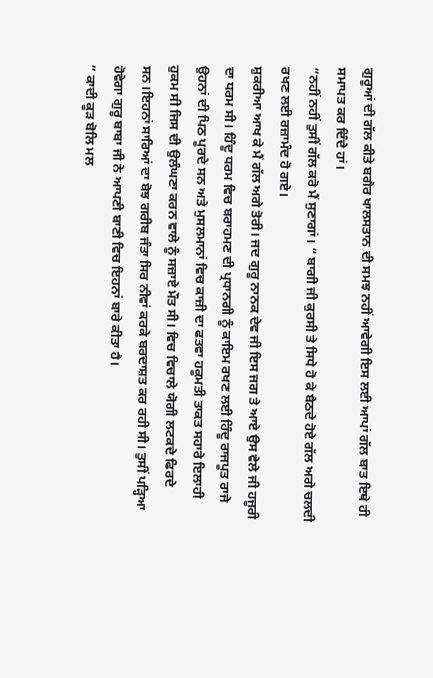ਗੁਰੂਆਂ ਦੀ ਗੱਲ ਕੀਤੇ ਬਗੈਰ ਖਾਲਸਤਾਨ ਦੀ ਸਮਝ ਨਹੀਂ ਆਵੇਗੀ ਇਸ ਲਈ ਆਪਾਂ ਗੱਲ ਬਾਤ ਇਥੇ ਹੀ ਸਮਾਪਤ ਕਰ ਦਿੰਦੇ ਹਾਂ।
“ਨਹੀਂ ਨਹੀਂ ਤੁਸੀਂ ਗੱਲ ਕਰੋ ਮੈਂ ਸੁਣਾਗਾਂ। “ ਬਾਗੀ ਜੀ ਕੁਰਸੀ ਤੇ ਸਿਧੇ ਹੋ ਕੇ ਬੈਠਦੇ ਹੋਏ ਗੱਲ ਅਗੇ ਚਲਦੀ ਰਖਣ ਲਈ ਰਜ਼ਾਮੰਦ ਹੋ ਗਏ।
ਸ਼ੁਕਰੀਆ ਆਖ ਕੇ ਮੈਂ ਗੱਲ ਅਗੇ ਤੋਰੀ। ਜਦ ਗੁਰੂ ਨਾਨਕ ਦੇਵ ਜੀ ਇਸ ਜਗ ਤੇ ਆਏ ਉਸ ਵੇਲੇ ਜੀ ਹਜੂਰੀ ਦਾ ਧਰਮ ਸੀ। ਹਿੰਦੂ ਧਰਮ ਵਿਚ ਬਰਾਹਮਣ ਦੀ ਪ੍ਰਧਾਨਗੀ ਨੂੰ ਕਾਇਮ ਰਖਣ ਲਈ ਹਿੰਦੂ ਰਾਜਪੂਤ ਰਾਜੇ ਉਹਨਾਂ ਦੀ ਪਿਠ ਪੂਰਦੇ ਸਨ ਅਤੇ ਮੁਸਲਮਾਨਾਂ ਵਿਚ ਕਾਜ਼ੀ ਦਾ ਫਤਵਾ ਹਕੂਮਤੀ ਤਾਕਤ ਸਹਾਰੇ ਇਲਾਹੀ ਹੁਕਮ ਸੀ ਜਿਸ ਦੀ ਉਲੰਘਣਾ ਕਰਨ ਵਾਲੇ ਨੂੰ ਸਜ਼ਾਏ ਮੌਤ ਸੀ। ਵਿਚ ਵਿਚਾਲੇ ਯੋਗੀ ਲਟਕਦੇ ਫਿਰਦੇ ਸਨ।ਇਹਨਾਂ ਸਾਰਿਆਂ ਦਾ ਬੋਝ ਗਰੀਬ ਜੰਤਾ ਸਿਰ ਨੀਵਾਂ ਕਰਕੇ ਬਰਦਾਸ਼ਤ ਕਰ ਰਹੀ ਸੀ। ਤੁਸੀਂ ਪੜ੍ਹਿਆ ਹੋਵੇਗਾ ਗੁਰੂ ਬਾਬਾ ਜੀ ਨੇ ਆਪਣੀ ਬਾਣੀ ਵਿਚ ਇਹਨਾਂ ਬਾਰੇ ਕੀਤਾ ਹੈ।
“ ਕਾਦੀ ਕੂੜ ਬੋਲਿ ਮਲ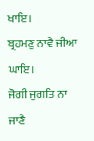ਖਾਇ।
ਬ੍ਰਹਮਣੁ ਨਾਵੈ ਜੀਆ ਘਾਇ।
ਜੋਗੀ ਜੁਗਤਿ ਨਾ ਜਾਣੈ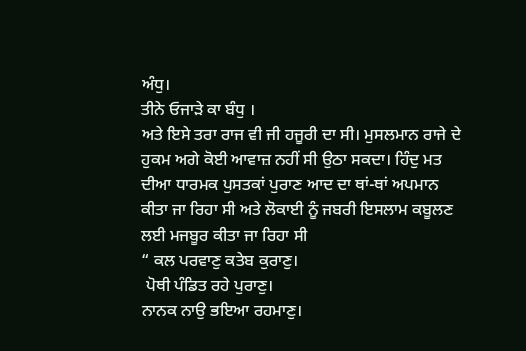ਅੰਧੁ।
ਤੀਨੇ ਓਜਾੜੇ ਕਾ ਬੰਧੁ ।
ਅਤੇ ਇਸੇ ਤਰਾ ਰਾਜ ਵੀ ਜੀ ਹਜੂਰੀ ਦਾ ਸੀ। ਮੁਸਲਮਾਨ ਰਾਜੇ ਦੇ ਹੁਕਮ ਅਗੇ ਕੋਈ ਆਵਾਜ਼ ਨਹੀਂ ਸੀ ਉਠਾ ਸਕਦਾ। ਹਿੰਦੁ ਮਤ ਦੀਆ ਧਾਰਮਕ ਪੁਸਤਕਾਂ ਪੁਰਾਣ ਆਦ ਦਾ ਥਾਂ-ਥਾਂ ਅਪਮਾਨ ਕੀਤਾ ਜਾ ਰਿਹਾ ਸੀ ਅਤੇ ਲੋਕਾਈ ਨੂੰ ਜਬਰੀ ਇਸਲਾਮ ਕਬੂਲਣ ਲਈ ਮਜਬੂਰ ਕੀਤਾ ਜਾ ਰਿਹਾ ਸੀ
“ ਕਲ ਪਰਵਾਣੁ ਕਤੇਬ ਕੁਰਾਣੁ।
 ਪੋਥੀ ਪੰਡਿਤ ਰਹੇ ਪੁਰਾਣੁ।
ਨਾਨਕ ਨਾਉ ਭਇਆ ਰਹਮਾਣੁ।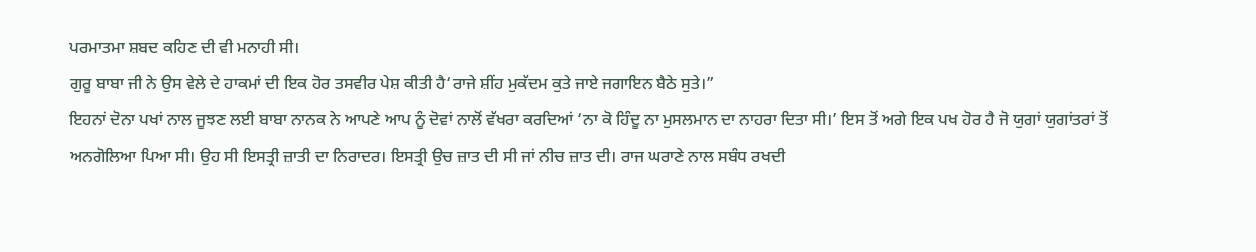ਪਰਮਾਤਮਾ ਸ਼ਬਦ ਕਹਿਣ ਦੀ ਵੀ ਮਨਾਹੀ ਸੀ।
ਗੁਰੂ ਬਾਬਾ ਜੀ ਨੇ ਉਸ ਵੇਲੇ ਦੇ ਹਾਕਮਾਂ ਦੀ ਇਕ ਹੋਰ ਤਸਵੀਰ ਪੇਸ਼ ਕੀਤੀ ਹੈ‘ਰਾਜੇ ਸ਼ੀਂਹ ਮੁਕੱਦਮ ਕੁਤੇ ਜਾਏ ਜਗਾਇਨ ਬੈਠੇ ਸੁਤੇ।”
ਇਹਨਾਂ ਦੋਨਾ ਪਖਾਂ ਨਾਲ ਜੂਝਣ ਲਈ ਬਾਬਾ ਨਾਨਕ ਨੇ ਆਪਣੇ ਆਪ ਨੂੰ ਦੋਵਾਂ ਨਾਲੋਂ ਵੱਖਰਾ ਕਰਦਿਆਂ ‘ਨਾ ਕੋ ਹਿੰਦੂ ਨਾ ਮੁਸਲਮਾਨ ਦਾ ਨਾਹਰਾ ਦਿਤਾ ਸੀ।’ ਇਸ ਤੋਂ ਅਗੇ ਇਕ ਪਖ ਹੋਰ ਹੈ ਜੋ ਯੁਗਾਂ ਯੁਗਾਂਤਰਾਂ ਤੋਂ ਅਨਗੋਲਿਆ ਪਿਆ ਸੀ। ਉਹ ਸੀ ਇਸਤ੍ਰੀ ਜ਼ਾਤੀ ਦਾ ਨਿਰਾਦਰ। ਇਸਤ੍ਰੀ ਉਚ ਜ਼ਾਤ ਦੀ ਸੀ ਜਾਂ ਨੀਚ ਜ਼ਾਤ ਦੀ। ਰਾਜ ਘਰਾਣੇ ਨਾਲ ਸਬੰਧ ਰਖਦੀ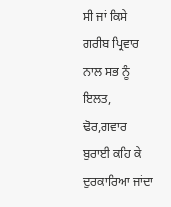ਸੀ ਜਾਂ ਕਿਸੇ ਗਰੀਬ ਪ੍ਰਿਵਾਰ ਨਾਲ ਸਭ ਨੂੰ ਇਲਤ, ਢੋਰ,ਗਵਾਰ ਬੁਰਾਈ ਕਹਿ ਕੇ ਦੁਰਕਾਰਿਆ ਜਾਂਦਾ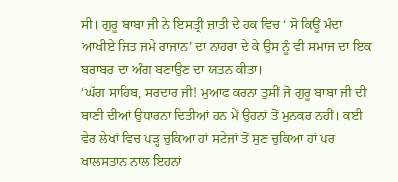ਸੀ। ਗੁਰੂ ਬਾਬਾ ਜੀ ਨੇ ਇਸਤ੍ਰੀ ਜ਼ਾਤੀ ਦੇ ਹਕ ਵਿਚ ‘ ਸੋ ਕਿਊਂ ਮੰਦਾ ਆਖੀਏ ਜਿਤ ਜਮੇ ਰਾਜਾਨ’ ਦਾ ਨਾਹਰਾ ਦੇ ਕੇ ਉਸ ਨੂੰ ਵੀ ਸਮਾਜ ਦਾ ਇਕ ਬਰਾਬਰ ਦਾ ਅੰਗ ਬਣਾਉਣ ਦਾ ਯਤਨ ਕੀਤਾ।
‘ਘੱਗ ਸਾਹਿਬ, ਸਰਦਾਰ ਜੀ! ਮੁਆਫ ਕਰਨਾ ਤੁਸੀਂ ਜੋ ਗੁਰੂ ਬਾਬਾ ਜੀ ਦੀ ਬਾਣੀ ਦੀਆਂ ਉਧਾਰਨਾ ਦਿਤੀਆਂ ਹਨ ਮੇਂ ਉਹਨਾਂ ਤੋਂ ਮੁਨਕਰ ਨਹੀਂ। ਕਈ ਵੇਰ ਲੇਖਾਂ ਵਿਚ ਪੜ੍ਹ ਚੁਕਿਆ ਹਾਂ ਸਟੇਜਾਂ ਤੋਂ ਸੁਣ ਚੁਕਿਆ ਹਾਂ ਪਰ ਖਾਲਸਤਾਨ ਨਾਲ ਇਹਨਾਂ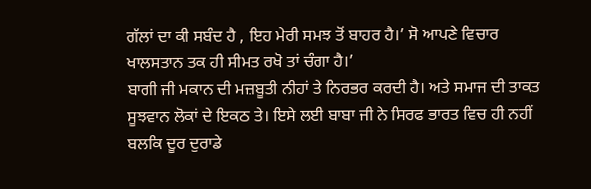ਗੱਲਾਂ ਦਾ ਕੀ ਸਬੰਦ ਹੈ , ਇਹ ਮੇਰੀ ਸਮਝ ਤੋਂ ਬਾਹਰ ਹੈ।’ ਸੋ ਆਪਣੇ ਵਿਚਾਰ ਖਾਲਸਤਾਨ ਤਕ ਹੀ ਸੀਮਤ ਰਖੋ ਤਾਂ ਚੰਗਾ ਹੈ।’
ਬਾਗੀ ਜੀ ਮਕਾਨ ਦੀ ਮਜ਼ਬੂਤੀ ਨੀਹਾਂ ਤੇ ਨਿਰਭਰ ਕਰਦੀ ਹੈ। ਅਤੇ ਸਮਾਜ ਦੀ ਤਾਕਤ ਸੂਝਵਾਨ ਲੋਕਾਂ ਦੇ ਇਕਠ ਤੇ। ਇਸੇ ਲਈ ਬਾਬਾ ਜੀ ਨੇ ਸਿਰਫ ਭਾਰਤ ਵਿਚ ਹੀ ਨਹੀਂ ਬਲਕਿ ਦੂਰ ਦੁਰਾਡੇ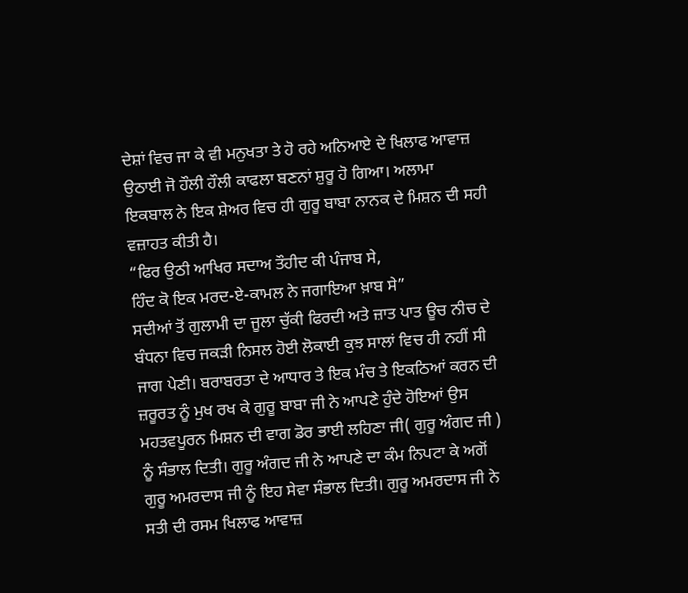ਦੇਸ਼ਾਂ ਵਿਚ ਜਾ ਕੇ ਵੀ ਮਨੁਖਤਾ ਤੇ ਹੋ ਰਹੇ ਅਨਿਆਏ ਦੇ ਖਿਲਾਫ ਆਵਾਜ਼ ਉਠਾਈ ਜੋ ਹੌਲੀ ਹੌਲੀ ਕਾਫਲਾ ਬਣਨਾਂ ਸ਼ੁਰੂ ਹੋ ਗਿਆ। ਅਲਾਮਾ ਇਕਬਾਲ ਨੇ ਇਕ ਸ਼ੇਅਰ ਵਿਚ ਹੀ ਗੁਰੂ ਬਾਬਾ ਨਾਨਕ ਦੇ ਮਿਸ਼ਨ ਦੀ ਸਹੀ ਵਜ਼ਾਹਤ ਕੀਤੀ ਹੈ।
“ਫਿਰ ਉਠੀ ਆਖਿਰ ਸਦਾਅ ਤੌਹੀਦ ਕੀ ਪੰਜਾਬ ਸੇ,
ਹਿੰਦ ਕੋ ਇਕ ਮਰਦ-ਏ-ਕਾਮਲ ਨੇ ਜਗਾਇਆ ਖ਼ਾਬ ਸੇ”
ਸਦੀਆਂ ਤੋਂ ਗੁਲਾਮੀ ਦਾ ਜੂਲਾ ਚੁੱਕੀ ਫਿਰਦੀ ਅਤੇ ਜ਼ਾਤ ਪਾਤ ਊਚ ਨੀਚ ਦੇ ਬੰਧਨਾ ਵਿਚ ਜਕੜੀ ਨਿਸਲ ਹੋਈ ਲੋਕਾਈ ਕੁਝ ਸਾਲਾਂ ਵਿਚ ਹੀ ਨਹੀਂ ਸੀ ਜਾਗ ਪੇਣੀ। ਬਰਾਬਰਤਾ ਦੇ ਆਧਾਰ ਤੇ ਇਕ ਮੰਚ ਤੇ ਇਕਠਿਆਂ ਕਰਨ ਦੀ ਜ਼ਰੂਰਤ ਨੂੰ ਮੁਖ ਰਖ ਕੇ ਗੁਰੂ ਬਾਬਾ ਜੀ ਨੇ ਆਪਣੇ ਹੁੰਦੇ ਹੋਇਆਂ ਉਸ ਮਹਤਵਪੂਰਨ ਮਿਸ਼ਨ ਦੀ ਵਾਗ ਡੋਰ ਭਾਈ ਲਹਿਣਾ ਜੀ( ਗੁਰੂ ਅੰਗਦ ਜੀ ) ਨੂੰ ਸੰਭਾਲ ਦਿਤੀ। ਗੁਰੂ ਅੰਗਦ ਜੀ ਨੇ ਆਪਣੇ ਦਾ ਕੰਮ ਨਿਪਟਾ ਕੇ ਅਗੋਂ ਗੁਰੂ ਅਮਰਦਾਸ ਜੀ ਨੂੰ ਇਹ ਸੇਵਾ ਸੰਭਾਲ ਦਿਤੀ। ਗੁਰੂ ਅਮਰਦਾਸ ਜੀ ਨੇ ਸਤੀ ਦੀ ਰਸਮ ਖਿਲਾਫ ਆਵਾਜ਼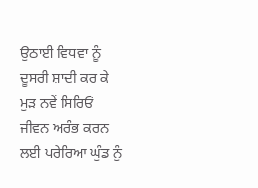ਉਠਾਈ ਵਿਧਵਾ ਨੂੰ ਦੂਸਰੀ ਸ਼ਾਦੀ ਕਰ ਕੇ ਮੁੜ ਨਵੇਂ ਸਿਰਿਓਂ ਜੀਵਨ ਅਰੰਭ ਕਰਨ ਲਈ ਪਰੇਰਿਆ ਘੁੰਡ ਨੁੰ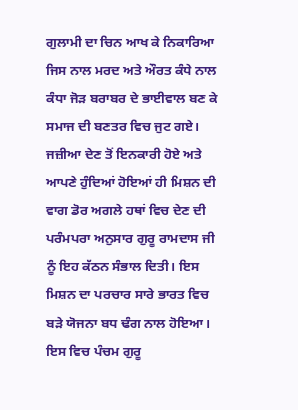ਗੁਲਾਮੀ ਦਾ ਚਿਨ ਆਖ ਕੇ ਨਿਕਾਰਿਆ ਜਿਸ ਨਾਲ ਮਰਦ ਅਤੇ ਔਰਤ ਕੰਧੇ ਨਾਲ ਕੰਧਾ ਜੋੜ ਬਰਾਬਰ ਦੇ ਭਾਈਵਾਲ ਬਣ ਕੇ ਸਮਾਜ ਦੀ ਬਣਤਰ ਵਿਚ ਜੁਟ ਗਏ। ਜਜ਼ੀਆ ਦੇਣ ਤੋਂ ਇਨਕਾਰੀ ਹੋਏ ਅਤੇ ਆਪਣੇ ਹੁੰਦਿਆਂ ਹੋਇਆਂ ਹੀ ਮਿਸ਼ਨ ਦੀ ਵਾਗ ਡੋਰ ਅਗਲੇ ਹਥਾਂ ਵਿਚ ਦੇਣ ਦੀ ਪਰੰਮਪਰਾ ਅਨੁਸਾਰ ਗੁਰੂ ਰਾਮਦਾਸ ਜੀ ਨੂੰ ਇਹ ਕੱਠਨ ਸੰਭਾਲ ਦਿਤੀ। ਇਸ ਮਿਸ਼ਨ ਦਾ ਪਰਚਾਰ ਸਾਰੇ ਭਾਰਤ ਵਿਚ ਬੜੇ ਯੋਜਨਾ ਬਧ ਢੰਗ ਨਾਲ ਹੋਇਆ। ਇਸ ਵਿਚ ਪੰਚਮ ਗੁਰੂ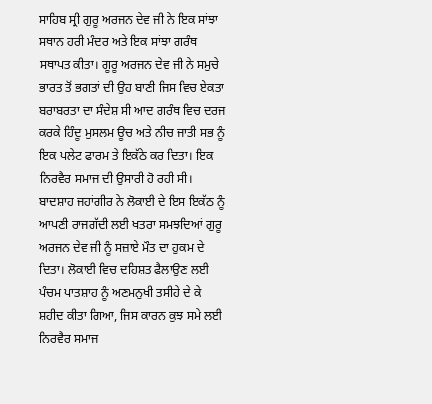ਸਾਹਿਬ ਸ੍ਰੀ ਗੁਰੂ ਅਰਜਨ ਦੇਵ ਜੀ ਨੇ ਇਕ ਸਾਂਝਾ ਸਥਾਨ ਹਰੀ ਮੰਦਰ ਅਤੇ ਇਕ ਸਾਂਝਾ ਗਰੰਥ ਸਥਾਪਤ ਕੀਤਾ। ਗੂਰੂ ਅਰਜਨ ਦੇਵ ਜੀ ਨੇ ਸਮੁਚੇ ਭਾਰਤ ਤੋਂ ਭਗਤਾਂ ਦੀ ਉਹ ਬਾਣੀ ਜਿਸ ਵਿਚ ਏਕਤਾ ਬਰਾਬਰਤਾ ਦਾ ਸੰਦੇਸ਼ ਸੀ ਆਦ ਗਰੰਥ ਵਿਚ ਦਰਜ ਕਰਕੇ ਹਿੰਦੂ ਮੁਸਲਮ ਊਚ ਅਤੇ ਨੀਚ ਜਾਤੀ ਸਭ ਨੂੰ ਇਕ ਪਲੇਟ ਫਾਰਮ ਤੇ ਇਕੱਠੇ ਕਰ ਦਿਤਾ। ਇਕ ਨਿਰਵੈਰ ਸਮਾਜ ਦੀ ਉਸਾਰੀ ਹੋ ਰਹੀ ਸੀ। ਬਾਦਸ਼ਾਹ ਜਹਾਂਗੀਰ ਨੇ ਲੋਕਾਈ ਦੇ ਇਸ ਇਕੱਠ ਨੂੰ ਆਪਣੀ ਰਾਜਗੱਦੀ ਲਈ ਖਤਰਾ ਸਮਝਦਿਆਂ ਗੁਰੂ ਅਰਜਨ ਦੇਵ ਜੀ ਨੂੰ ਸਜ਼ਾਏ ਮੌਤ ਦਾ ਹੁਕਮ ਦੇ ਦਿਤਾ। ਲੋਕਾਈ ਵਿਚ ਦਹਿਸ਼ਤ ਫੈਲਾਉਣ ਲਈ ਪੰਚਮ ਪਾਤਸ਼ਾਹ ਨੂੰ ਅਣਮਨੁਖੀ ਤਸੀਹੇ ਦੇ ਕੇ ਸ਼ਹੀਦ ਕੀਤਾ ਗਿਆ, ਜਿਸ ਕਾਰਨ ਕੁਝ ਸਮੇ ਲਈ ਨਿਰਵੈਰ ਸਮਾਜ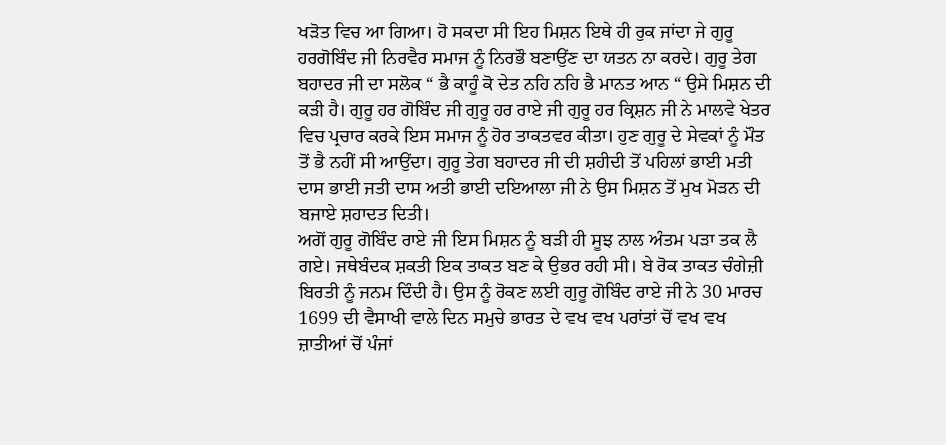ਖੜੋਤ ਵਿਚ ਆ ਗਿਆ। ਹੋ ਸਕਦਾ ਸੀ ਇਹ ਮਿਸ਼ਨ ਇਥੇ ਹੀ ਰੁਕ ਜਾਂਦਾ ਜੇ ਗੁਰੂ ਹਰਗੋਬਿੰਦ ਜੀ ਨਿਰਵੈਰ ਸਮਾਜ ਨੂੰ ਨਿਰਭੌ ਬਣਾਉਂਣ ਦਾ ਯਤਨ ਨਾ ਕਰਦੇ। ਗੁਰੂ ਤੇਗ ਬਹਾਦਰ ਜੀ ਦਾ ਸਲੋਕ “ ਭੈ ਕਾਹੂੰ ਕੋ ਦੇਤ ਨਹਿ ਨਹਿ ਭੈ ਮਾਨਤ ਆਨ “ ਉਸੇ ਮਿਸ਼ਨ ਦੀ ਕੜੀ ਹੈ। ਗੁਰੂ ਹਰ ਗੋਬਿੰਦ ਜੀ ਗੁਰੂ ਹਰ ਰਾਏ ਜੀ ਗੁਰੂ ਹਰ ਕ੍ਰਿਸ਼ਨ ਜੀ ਨੇ ਮਾਲਵੇ ਖੇਤਰ ਵਿਚ ਪ੍ਰਚਾਰ ਕਰਕੇ ਇਸ ਸਮਾਜ ਨੂੰ ਹੋਰ ਤਾਕਤਵਰ ਕੀਤਾ। ਹੁਣ ਗੁਰੂ ਦੇ ਸੇਵਕਾਂ ਨੂੰ ਮੌਤ ਤੋਂ ਭੈ ਨਹੀਂ ਸੀ ਆਉਂਦਾ। ਗੁਰੂ ਤੇਗ ਬਹਾਦਰ ਜੀ ਦੀ ਸ਼ਹੀਦੀ ਤੋਂ ਪਹਿਲਾਂ ਭਾਈ ਮਤੀ ਦਾਸ ਭਾਈ ਜਤੀ ਦਾਸ ਅਤੀ ਭਾਈ ਦਇਆਲਾ ਜੀ ਨੇ ਉਸ ਮਿਸ਼ਨ ਤੋਂ ਮੁਖ ਮੋੜਨ ਦੀ ਬਜਾਏ ਸ਼ਹਾਦਤ ਦਿਤੀ।
ਅਗੋਂ ਗੁਰੂ ਗੋਬਿੰਦ ਰਾਏ ਜੀ ਇਸ ਮਿਸ਼ਨ ਨੂੰ ਬੜੀ ਹੀ ਸੂਝ ਨਾਲ ਅੰਤਮ ਪੜਾ ਤਕ ਲੈ ਗਏ। ਜਥੇਬੰਦਕ ਸ਼ਕਤੀ ਇਕ ਤਾਕਤ ਬਣ ਕੇ ਉਭਰ ਰਹੀ ਸੀ। ਬੇ ਰੋਕ ਤਾਕਤ ਚੰਗੇਜ਼ੀ ਬਿਰਤੀ ਨੂੰ ਜਨਮ ਦਿੰਦੀ ਹੈ। ਉਸ ਨੂੰ ਰੋਕਣ ਲਈ ਗੁਰੂ ਗੋਬਿੰਦ ਰਾਏ ਜੀ ਨੇ 30 ਮਾਰਚ 1699 ਦੀ ਵੈਸਾਖੀ ਵਾਲੇ ਦਿਨ ਸਮੁਚੇ ਭਾਰਤ ਦੇ ਵਖ ਵਖ ਪਰਾਂਤਾਂ ਚੋਂ ਵਖ ਵਖ ਜ਼ਾਤੀਆਂ ਚੋਂ ਪੰਜਾਂ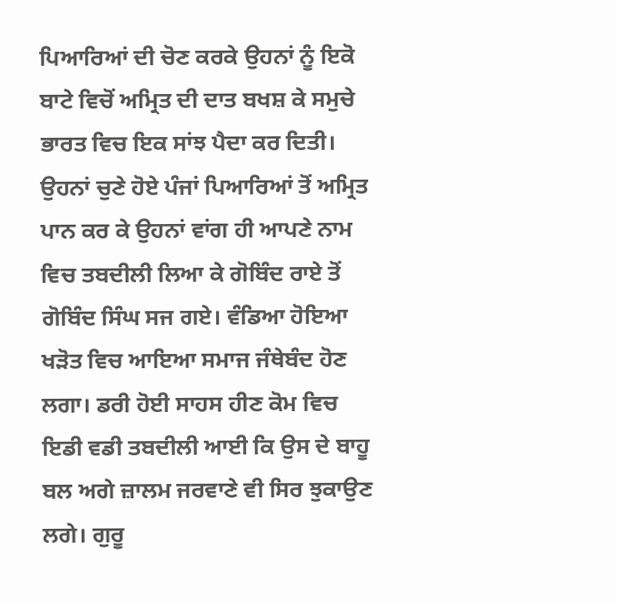ਪਿਆਰਿਆਂ ਦੀ ਚੋਣ ਕਰਕੇ ਉਹਨਾਂ ਨੂੰ ਇਕੋ ਬਾਟੇ ਵਿਚੋਂ ਅਮ੍ਰਿਤ ਦੀ ਦਾਤ ਬਖਸ਼ ਕੇ ਸਮੁਚੇ ਭਾਰਤ ਵਿਚ ਇਕ ਸਾਂਝ ਪੈਦਾ ਕਰ ਦਿਤੀ। ਉਹਨਾਂ ਚੁਣੇ ਹੋਏ ਪੰਜਾਂ ਪਿਆਰਿਆਂ ਤੋਂ ਅਮ੍ਰਿਤ ਪਾਨ ਕਰ ਕੇ ਉਹਨਾਂ ਵਾਂਗ ਹੀ ਆਪਣੇ ਨਾਮ ਵਿਚ ਤਬਦੀਲੀ ਲਿਆ ਕੇ ਗੋਬਿੰਦ ਰਾਏ ਤੋਂ ਗੋਬਿੰਦ ਸਿੰਘ ਸਜ ਗਏ। ਵੰਡਿਆ ਹੋਇਆ ਖੜੋਤ ਵਿਚ ਆਇਆ ਸਮਾਜ ਜੰਥੇਬੰਦ ਹੋਣ ਲਗਾ। ਡਰੀ ਹੋਈ ਸਾਹਸ ਹੀਣ ਕੋਮ ਵਿਚ ਇਡੀ ਵਡੀ ਤਬਦੀਲੀ ਆਈ ਕਿ ਉਸ ਦੇ ਬਾਹੂ ਬਲ ਅਗੇ ਜ਼ਾਲਮ ਜਰਵਾਣੇ ਵੀ ਸਿਰ ਝੁਕਾਉਣ ਲਗੇ। ਗੁਰੂ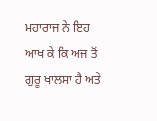ਮਹਾਰਾਜ ਨੇ ਇਹ ਆਖ ਕੇ ਕਿ ਅਜ ਤੋਂ ਗੁਰੂ ਖਾਲਸਾ ਹੈ ਅਤੇ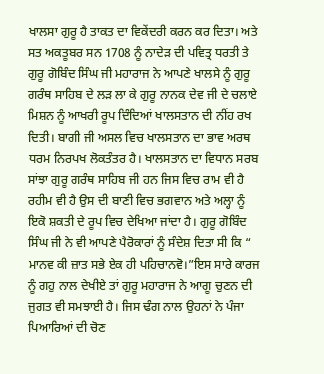ਖਾਲਸਾ ਗੁਰੂ ਹੈ ਤਾਕਤ ਦਾ ਵਿਕੇਂਦਰੀ ਕਰਨ ਕਰ ਦਿਤਾ। ਅਤੇ ਸਤ ਅਕਤੂਬਰ ਸਨ 1708 ਨੂੰ ਨਾਦੇੜ ਦੀ ਪਵਿਤ੍ਰ ਧਰਤੀ ਤੇ ਗੁਰੂ ਗੋਬਿੰਦ ਸਿੰਘ ਜੀ ਮਹਾਰਾਜ ਨੇ ਆਪਣੇ ਖਾਲਸੇ ਨੂੰ ਗੁਰੂ ਗਰੰਥ ਸਾਹਿਬ ਦੇ ਲੜ ਲਾ ਕੇ ਗੁਰੂ ਨਾਨਕ ਦੇਵ ਜੀ ਦੇ ਚਲਾਏ ਮਿਸ਼ਨ ਨੂੰ ਆਖਰੀ ਰੂਪ ਦਿੰਦਿਆਂ ਖਾਲਸਤਾਨ ਦੀ ਨੀਂਹ ਰਖ ਦਿਤੀ। ਬਾਗੀ ਜੀ ਅਸਲ ਵਿਚ ਖਾਲਸਤਾਨ ਦਾ ਭਾਵ ਅਰਥ ਧਰਮ ਨਿਰਪਖ ਲੋਕਤੰਤਰ ਹੈ। ਖਾਲਸਤਾਨ ਦਾ ਵਿਧਾਨ ਸਰਬ ਸਾਂਝਾ ਗੁਰੂ ਗਰੰਥ ਸਾਹਿਬ ਜੀ ਹਨ ਜਿਸ ਵਿਚ ਰਾਮ ਵੀ ਹੈ ਰਹੀਮ ਵੀ ਹੈ ਉਸ ਦੀ ਬਾਣੀ ਵਿਚ ਭਗਵਾਨ ਅਤੇ ਅਲ੍ਹਾ ਨੂੰ ਇਕੋ ਸ਼ਕਤੀ ਦੇ ਰੂਪ ਵਿਚ ਦੇਖਿਆ ਜਾਂਦਾ ਹੈ। ਗੁਰੂ ਗੋਬਿੰਦ ਸਿੰਘ ਜੀ ਨੇ ਵੀ ਆਪਣੇ ਪੈਰੋਕਾਰਾਂ ਨੂੰ ਸੰਦੇਸ਼ ਦਿਤਾ ਸੀ ਕਿ “ ਮਾਨਵ ਕੀ ਜ਼ਾਤ ਸਭੇ ਏਕ ਹੀ ਪਹਿਚਾਨਵੋ।”ਇਸ ਸਾਰੇ ਕਾਰਜ ਨੂੰ ਗਹੁ ਨਾਲ ਦੇਖੀਏ ਤਾਂ ਗੁਰੂ ਮਹਾਰਾਜ ਨੇ ਆਗੂ ਚੁਣਨ ਦੀ ਜੁਗਤ ਵੀ ਸਮਝਾਈ ਹੈ। ਜਿਸ ਢੰਗ ਨਾਲ ਉਹਨਾਂ ਨੇ ਪੰਜਾ ਪਿਆਰਿਆਂ ਦੀ ਚੋਣ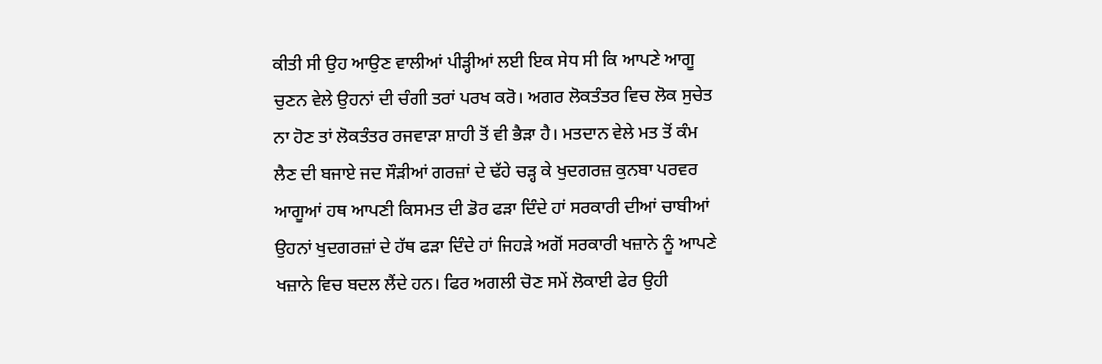ਕੀਤੀ ਸੀ ਉਹ ਆਉਣ ਵਾਲੀਆਂ ਪੀੜ੍ਹੀਆਂ ਲਈ ਇਕ ਸੇਧ ਸੀ ਕਿ ਆਪਣੇ ਆਗੂ ਚੁਣਨ ਵੇਲੇ ਉਹਨਾਂ ਦੀ ਚੰਗੀ ਤਰਾਂ ਪਰਖ ਕਰੋ। ਅਗਰ ਲੋਕਤੰਤਰ ਵਿਚ ਲੋਕ ਸੁਚੇਤ ਨਾ ਹੋਣ ਤਾਂ ਲੋਕਤੰਤਰ ਰਜਵਾੜਾ ਸ਼ਾਹੀ ਤੋਂ ਵੀ ਭੈੜਾ ਹੈ। ਮਤਦਾਨ ਵੇਲੇ ਮਤ ਤੋਂ ਕੰਮ ਲੈਣ ਦੀ ਬਜਾਏ ਜਦ ਸੌੜੀਆਂ ਗਰਜ਼ਾਂ ਦੇ ਢੱਹੇ ਚੜ੍ਹ ਕੇ ਖੁਦਗਰਜ਼ ਕੁਨਬਾ ਪਰਵਰ ਆਗੂਆਂ ਹਥ ਆਪਣੀ ਕਿਸਮਤ ਦੀ ਡੋਰ ਫੜਾ ਦਿੰਦੇ ਹਾਂ ਸਰਕਾਰੀ ਦੀਆਂ ਚਾਬੀਆਂ ਉਹਨਾਂ ਖੁਦਗਰਜ਼ਾਂ ਦੇ ਹੱਥ ਫੜਾ ਦਿੰਦੇ ਹਾਂ ਜਿਹੜੇ ਅਗੋਂ ਸਰਕਾਰੀ ਖਜ਼ਾਨੇ ਨੂੰ ਆਪਣੇ ਖਜ਼ਾਨੇ ਵਿਚ ਬਦਲ ਲੈਂਦੇ ਹਨ। ਫਿਰ ਅਗਲੀ ਚੋਣ ਸਮੇਂ ਲੋਕਾਈ ਫੇਰ ਉਹੀ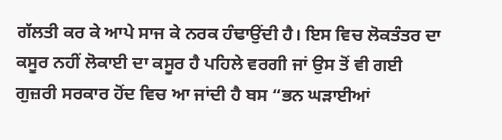ਗੱਲਤੀ ਕਰ ਕੇ ਆਪੇ ਸਾਜ ਕੇ ਨਰਕ ਹੰਢਾਉਂਦੀ ਹੈ। ਇਸ ਵਿਚ ਲੋਕਤੰਤਰ ਦਾ ਕਸੂਰ ਨਹੀਂ ਲੋਕਾਈ ਦਾ ਕਸੂਰ ਹੈ ਪਹਿਲੇ ਵਰਗੀ ਜਾਂ ਉਸ ਤੋਂ ਵੀ ਗਈ ਗੁਜ਼ਰੀ ਸਰਕਾਰ ਹੋਂਦ ਵਿਚ ਆ ਜਾਂਦੀ ਹੈ ਬਸ “ਭਨ ਘੜਾਈਆਂ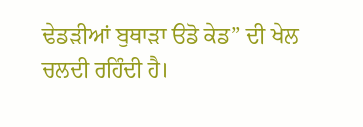ਢੇਡੜੀਆਂ ਬੁਥਾੜਾ ੳਡੋ ਕੇਡ” ਦੀ ਖੇਲ ਚਲਦੀ ਰਹਿੰਦੀ ਹੈ।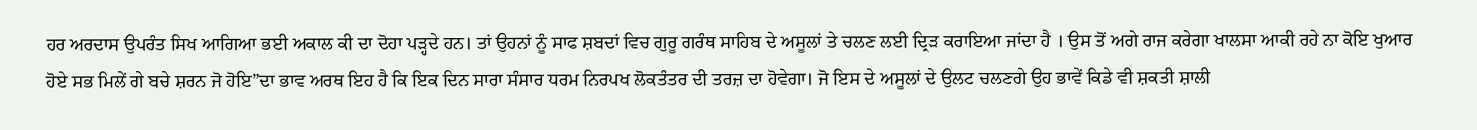ਹਰ ਅਰਦਾਸ ਉਪਰੰਤ ਸਿਖ ਆਗਿਆ ਭਈ ਅਕਾਲ ਕੀ ਦਾ ਦੋਹਾ ਪੜ੍ਹਦੇ ਹਨ। ਤਾਂ ਉਹਨਾਂ ਨੂੰ ਸਾਫ ਸ਼ਬਦਾਂ ਵਿਚ ਗੁਰੂ ਗਰੰਥ ਸਾਹਿਬ ਦੇ ਅਸੂਲਾਂ ਤੇ ਚਲਣ ਲਈ ਦ੍ਰਿੜ ਕਰਾਇਆ ਜਾਂਦਾ ਹੈ । ਉਸ ਤੋਂ ਅਗੇ ਰਾਜ ਕਰੇਗਾ ਖਾਲਸਾ ਆਕੀ ਰਹੇ ਨਾ ਕੋਇ ਖੁਆਰ ਹੋਏ ਸਭ ਮਿਲੇਂ ਗੇ ਬਚੇ ਸ਼ਰਨ ਜੋ ਹੋਇ”ਦਾ ਭਾਵ ਅਰਥ ਇਹ ਹੈ ਕਿ ਇਕ ਦਿਨ ਸਾਰਾ ਸੰਸਾਰ ਧਰਮ ਨਿਰਪਖ ਲੋਕਤੰਤਰ ਦੀ ਤਰਜ਼ ਦਾ ਹੋਵੇਗਾ। ਜੋ ਇਸ ਦੇ ਅਸੂਲਾਂ ਦੇ ਉਲਟ ਚਲਣਗੇ ਉਹ ਭਾਵੇਂ ਕਿਡੇ ਵੀ ਸ਼ਕਤੀ ਸ਼ਾਲੀ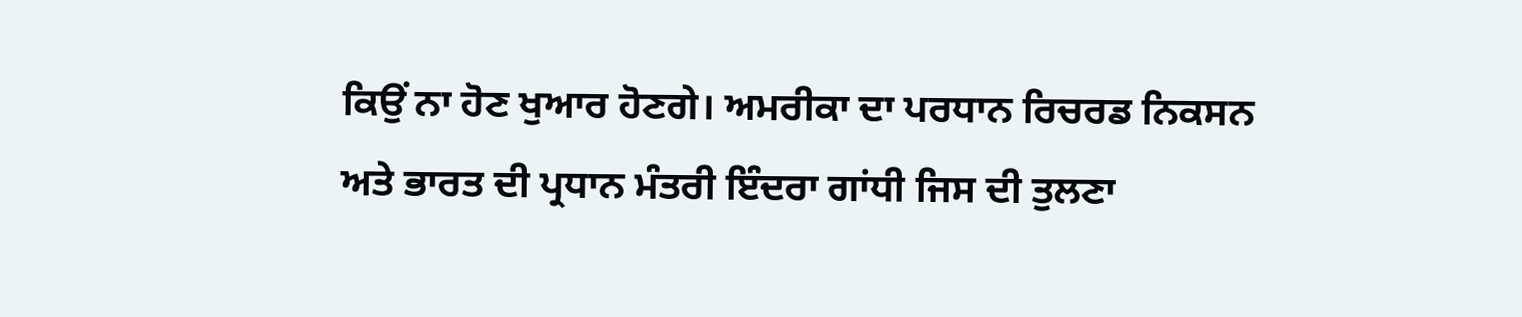ਕਿਉਂ ਨਾ ਹੋਣ ਖੁਆਰ ਹੋਣਗੇ। ਅਮਰੀਕਾ ਦਾ ਪਰਧਾਨ ਰਿਚਰਡ ਨਿਕਸਨ ਅਤੇ ਭਾਰਤ ਦੀ ਪ੍ਰਧਾਨ ਮੰਤਰੀ ਇੰਦਰਾ ਗਾਂਧੀ ਜਿਸ ਦੀ ਤੁਲਣਾ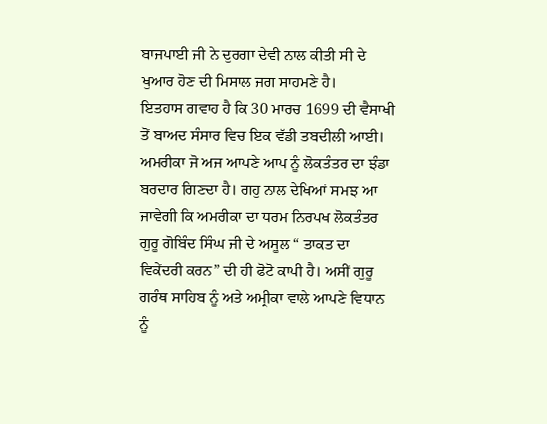ਬਾਜਪਾਈ ਜੀ ਨੇ ਦੁਰਗਾ ਦੇਵੀ ਨਾਲ ਕੀਤੀ ਸੀ ਦੇ ਖੁਆਰ ਹੋਣ ਦੀ ਮਿਸਾਲ ਜਗ ਸਾਹਮਣੇ ਹੈ।
ਇਤਹਾਸ ਗਵਾਹ ਹੈ ਕਿ 30 ਮਾਰਚ 1699 ਦੀ ਵੈਸਾਖੀ ਤੋਂ ਬਾਅਦ ਸੰਸਾਰ ਵਿਚ ਇਕ ਵੱਡੀ ਤਬਦੀਲੀ ਆਈ। ਅਮਰੀਕਾ ਜੋ ਅਜ ਆਪਣੇ ਆਪ ਨੂੰ ਲੋਕਤੰਤਰ ਦਾ ਝੰਡਾ ਬਰਦਾਰ ਗਿਣਦਾ ਹੈ। ਗਹੁ ਨਾਲ ਦੇਖਿਆਂ ਸਮਝ ਆ ਜਾਵੇਗੀ ਕਿ ਅਮਰੀਕਾ ਦਾ ਧਰਮ ਨਿਰਪਖ ਲੋਕਤੰਤਰ ਗੁਰੂ ਗੋਬਿੰਦ ਸਿੰਘ ਜੀ ਦੇ ਅਸੂਲ “ ਤਾਕਤ ਦਾ ਵਿਕੇਂਦਰੀ ਕਰਨ” ਦੀ ਹੀ ਫੋਟੋ ਕਾਪੀ ਹੈ। ਅਸੀਂ ਗੁਰੂ ਗਰੰਥ ਸਾਹਿਬ ਨੂੰ ਅਤੇ ਅਮ੍ਰੀਕਾ ਵਾਲੇ ਆਪਣੇ ਵਿਧਾਨ ਨੂੰ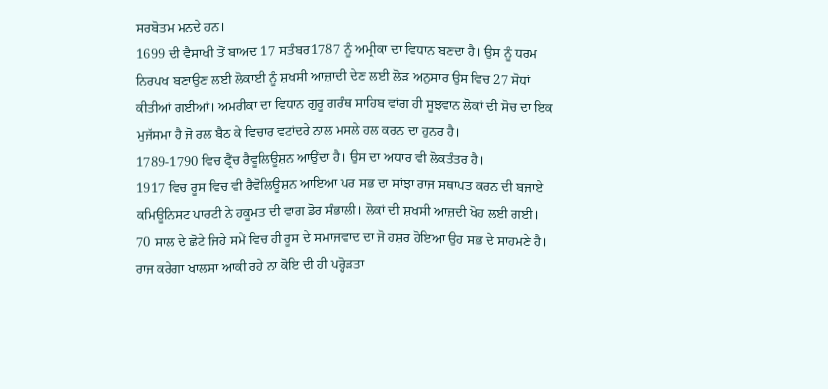ਸਰਬੋਤਮ ਮਨਦੇ ਹਨ।
1699 ਦੀ ਵੈਸਾਖੀ ਤੋਂ ਬਾਅਦ 17 ਸਤੰਬਰ1787 ਨੂੰ ਅਮ੍ਰੀਕਾ ਦਾ ਵਿਧਾਨ ਬਣਦਾ ਹੈ। ਉਸ ਨੂੰ ਧਰਮ ਨਿਰਪਖ ਬਣਾਉਣ ਲਈ ਲੋਕਾਈ ਨੂੰ ਸ਼ਖਸੀ ਆਜ਼ਾਦੀ ਦੇਣ ਲਈ ਲੋੜ ਅਨੁਸਾਰ ਉਸ ਵਿਚ 27 ਸੋਧਾਂ ਕੀਤੀਆਂ ਗਈਆਂ। ਅਮਰੀਕਾ ਦਾ ਵਿਧਾਨ ਗੁਰੂ ਗਰੰਥ ਸਾਹਿਬ ਵਾਂਗ ਹੀ ਸੂਝਵਾਨ ਲੋਕਾਂ ਦੀ ਸੋਚ ਦਾ ਇਕ ਮੁਜੱਸਮਾ ਹੈ ਜੋ ਰਲ ਬੈਠ ਕੇ ਵਿਚਾਰ ਵਟਾਂਦਰੇ ਨਾਲ ਮਸਲੇ ਹਲ ਕਰਨ ਦਾ ਹੁਨਰ ਹੈ।
1789-1790 ਵਿਚ ਫ੍ਰੈਂਚ ਰੈਵੂਲਿਊਸ਼ਨ ਆਉਂਦਾ ਹੈ। ਉਸ ਦਾ ਅਧਾਰ ਵੀ ਲੋਕਤੰਤਰ ਹੈ।
1917 ਵਿਚ ਰੂਸ ਵਿਚ ਵੀ ਰੈਵੋਲਿਊਸ਼ਨ ਆਇਆ ਪਰ ਸਭ ਦਾ ਸਾਂਝਾ ਰਾਜ ਸਥਾਪਤ ਕਰਨ ਦੀ ਬਜਾਏ ਕਮਿਊਨਿਸਟ ਪਾਰਟੀ ਨੇ ਹਕੂਮਤ ਦੀ ਵਾਗ ਡੋਰ ਸੰਭਾਲੀ। ਲੋਕਾਂ ਦੀ ਸ਼ਖਸੀ ਆਜ਼ਦੀ ਖੋਹ ਲਈ ਗਈ। 70 ਸਾਲ ਦੇ ਛੋਟੇ ਜਿਹੇ ਸਮੇਂ ਵਿਚ ਹੀ ਰੂਸ ਦੇ ਸਮਾਜਵਾਦ ਦਾ ਜੋ ਹਸ਼ਰ ਹੋਇਆ ਉਹ ਸਭ ਦੇ ਸਾਹਮਣੇ ਹੈ। ਰਾਜ ਕਰੇਗਾ ਖਾਲਸਾ ਆਕੀ ਰਹੇ ਨਾ ਕੋਇ ਦੀ ਹੀ ਪਰ੍ਹੋੜਤਾ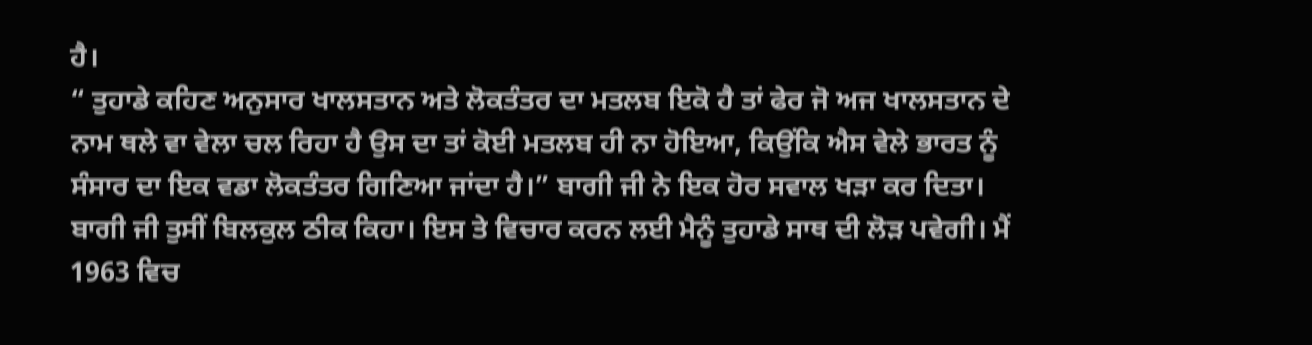ਹੈ।
“ ਤੁਹਾਡੇ ਕਹਿਣ ਅਨੁਸਾਰ ਖਾਲਸਤਾਨ ਅਤੇ ਲੋਕਤੰਤਰ ਦਾ ਮਤਲਬ ਇਕੋ ਹੈ ਤਾਂ ਫੇਰ ਜੋ ਅਜ ਖਾਲਸਤਾਨ ਦੇ ਨਾਮ ਥਲੇ ਵਾ ਵੇਲਾ ਚਲ ਰਿਹਾ ਹੈ ਉਸ ਦਾ ਤਾਂ ਕੋਈ ਮਤਲਬ ਹੀ ਨਾ ਹੋਇਆ, ਕਿਉਂਕਿ ਐਸ ਵੇਲੇ ਭਾਰਤ ਨੂੰ ਸੰਸਾਰ ਦਾ ਇਕ ਵਡਾ ਲੋਕਤੰਤਰ ਗਿਣਿਆ ਜਾਂਦਾ ਹੈ।” ਬਾਗੀ ਜੀ ਨੇ ਇਕ ਹੋਰ ਸਵਾਲ ਖੜਾ ਕਰ ਦਿਤਾ।
ਬਾਗੀ ਜੀ ਤੁਸੀਂ ਬਿਲਕੁਲ ਠੀਕ ਕਿਹਾ। ਇਸ ਤੇ ਵਿਚਾਰ ਕਰਨ ਲਈ ਮੈਨੂੰ ਤੁਹਾਡੇ ਸਾਥ ਦੀ ਲੋੜ ਪਵੇਗੀ। ਮੈਂ 1963 ਵਿਚ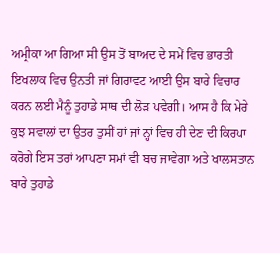ਅਮ੍ਰੀਕਾ ਆ ਗਿਆ ਸੀ ਉਸ ਤੋਂ ਬਾਅਦ ਦੇ ਸਮੇਂ ਵਿਚ ਭਾਰਤੀ ਇਖਲਾਕ ਵਿਚ ਉਨਤੀ ਜਾਂ ਗਿਰਾਵਟ ਆਈ ਉਸ ਬਾਰੇ ਵਿਚਾਰ ਕਰਨ ਲਈ ਮੈਨੂੰ ਤੁਹਾਡੇ ਸਾਥ ਦੀ ਲੋੜ ਪਵੇਗੀ। ਆਸ ਹੈ ਕਿ ਮੇਰੇ ਕੁਝ ਸਵਾਲਾਂ ਦਾ ਉਤਰ ਤੁਸੀਂ ਹਾਂ ਜਾਂ ਨ੍ਹਾਂ ਵਿਚ ਹੀ ਦੇਣ ਦੀ ਕਿਰਪਾ ਕਰੋਗੇ ਇਸ ਤਰਾਂ ਆਪਣਾ ਸਮਾਂ ਵੀ ਬਚ ਜਾਵੇਗਾ ਅਤੇ ਖਾਲਸਤਾਨ ਬਾਰੇ ਤੁਹਾਡੇ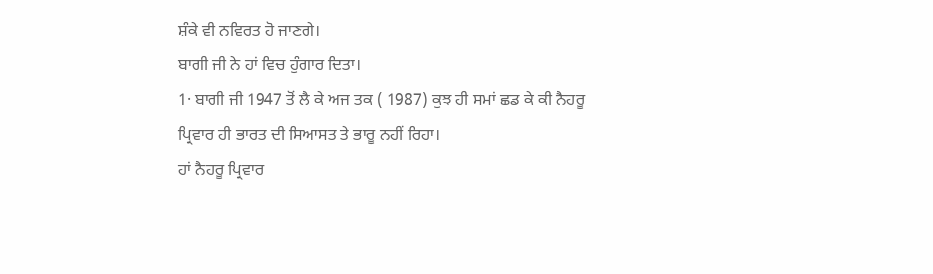ਸ਼ੰਕੇ ਵੀ ਨਵਿਰਤ ਹੋ ਜਾਣਗੇ।
ਬਾਗੀ ਜੀ ਨੇ ਹਾਂ ਵਿਚ ਹੁੰਗਾਰ ਦਿਤਾ।
1· ਬਾਗੀ ਜੀ 1947 ਤੋਂ ਲੈ ਕੇ ਅਜ ਤਕ ( 1987) ਕੁਝ ਹੀ ਸਮਾਂ ਛਡ ਕੇ ਕੀ ਨੈਹਰੂ ਪ੍ਰਿਵਾਰ ਹੀ ਭਾਰਤ ਦੀ ਸਿਆਸਤ ਤੇ ਭਾਰੂ ਨਹੀਂ ਰਿਹਾ।
ਹਾਂ ਨੈਹਰੂ ਪ੍ਰਿਵਾਰ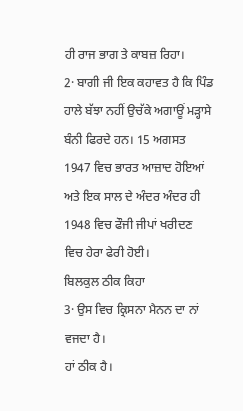ਹੀ ਰਾਜ ਭਾਗ ਤੇ ਕਾਬਜ਼ ਰਿਹਾ।
2· ਬਾਗੀ ਜੀ ਇਕ ਕਹਾਵਤ ਹੈ ਕਿ ਪਿੰਡ ਹਾਲੇ ਬੱਝਾ ਨਹੀਂ ਉਚੱਕੇ ਅਗਾਊਂ ਮੜ੍ਹਾਸੇ ਬੰਨੀ ਫਿਰਦੇ ਹਨ। 15 ਅਗਸਤ 1947 ਵਿਚ ਭਾਰਤ ਆਜ਼ਾਦ ਹੋਇਆਂ ਅਤੇ ਇਕ ਸਾਲ ਦੇ ਅੰਦਰ ਅੰਦਰ ਹੀ 1948 ਵਿਚ ਫੌਜੀ ਜੀਪਾਂ ਖਰੀਦਣ ਵਿਚ ਹੇਰਾ ਫੇਰੀ ਹੋਈ।
ਬਿਲਕੁਲ ਠੀਕ ਕਿਹਾ
3· ਉਸ ਵਿਚ ਕ੍ਰਿਸਨਾ ਮੈਨਨ ਦਾ ਨਾਂ ਵਜਦਾ ਹੈ।
ਹਾਂ ਠੀਕ ਹੈ।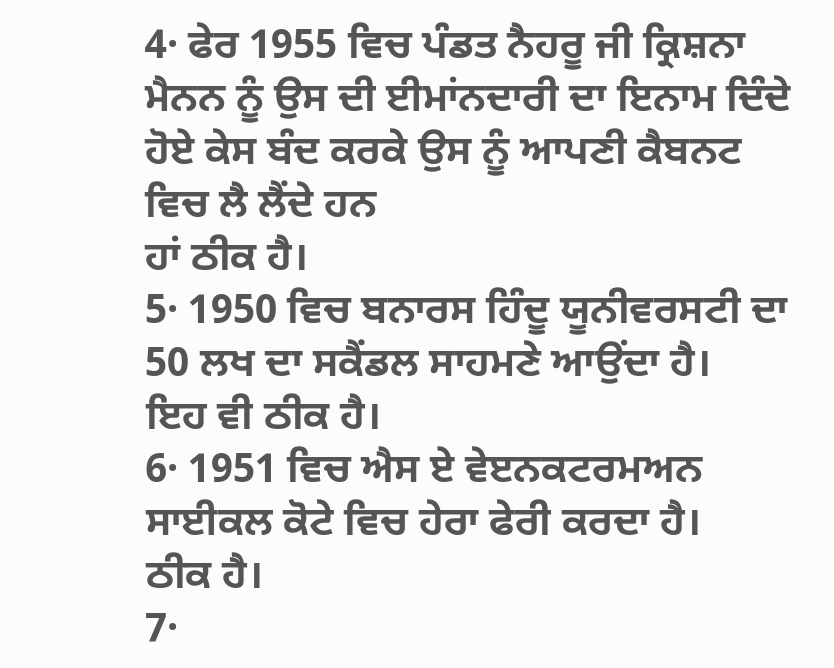4· ਫੇਰ 1955 ਵਿਚ ਪੰਡਤ ਨੈਹਰੂ ਜੀ ਕ੍ਰਿਸ਼ਨਾ ਮੈਨਨ ਨੂੰ ਉਸ ਦੀ ਈਮਾਂਨਦਾਰੀ ਦਾ ਇਨਾਮ ਦਿੰਦੇ ਹੋਏ ਕੇਸ ਬੰਦ ਕਰਕੇ ਉਸ ਨੂੰ ਆਪਣੀ ਕੈਬਨਟ ਵਿਚ ਲੈ ਲੈਂਦੇ ਹਨ
ਹਾਂ ਠੀਕ ਹੈ।
5· 1950 ਵਿਚ ਬਨਾਰਸ ਹਿੰਦੂ ਯੂਨੀਵਰਸਟੀ ਦਾ 50 ਲਖ ਦਾ ਸਕੈਂਡਲ ਸਾਹਮਣੇ ਆਉਂਦਾ ਹੈ।
ਇਹ ਵੀ ਠੀਕ ਹੈ।
6· 1951 ਵਿਚ ਐਸ ਏ ਵੇੲਨਕਟਰਮਅਨ ਸਾਈਕਲ ਕੋਟੇ ਵਿਚ ਹੇਰਾ ਫੇਰੀ ਕਰਦਾ ਹੈ।
ਠੀਕ ਹੈ।
7·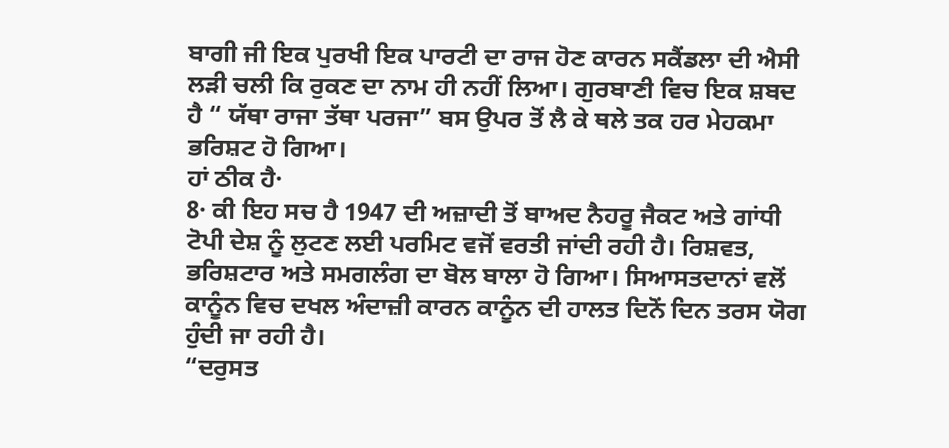ਬਾਗੀ ਜੀ ਇਕ ਪੁਰਖੀ ਇਕ ਪਾਰਟੀ ਦਾ ਰਾਜ ਹੋਣ ਕਾਰਨ ਸਕੈਂਡਲਾ ਦੀ ਐਸੀ ਲੜੀ ਚਲੀ ਕਿ ਰੁਕਣ ਦਾ ਨਾਮ ਹੀ ਨਹੀਂ ਲਿਆ। ਗੁਰਬਾਣੀ ਵਿਚ ਇਕ ਸ਼ਬਦ ਹੈ “ ਯੱਥਾ ਰਾਜਾ ਤੱਥਾ ਪਰਜਾ” ਬਸ ਉਪਰ ਤੋਂ ਲੈ ਕੇ ਥਲੇ ਤਕ ਹਰ ਮੇਹਕਮਾ ਭਰਿਸ਼ਟ ਹੋ ਗਿਆ।
ਹਾਂ ਠੀਕ ਹੈ·
8· ਕੀ ਇਹ ਸਚ ਹੈ 1947 ਦੀ ਅਜ਼ਾਦੀ ਤੋਂ ਬਾਅਦ ਨੈਹਰੂ ਜੈਕਟ ਅਤੇ ਗਾਂਧੀ ਟੋਪੀ ਦੇਸ਼ ਨੂੰ ਲੁਟਣ ਲਈ ਪਰਮਿਟ ਵਜੋਂ ਵਰਤੀ ਜਾਂਦੀ ਰਹੀ ਹੈ। ਰਿਸ਼ਵਤ, ਭਰਿਸ਼ਟਾਰ ਅਤੇ ਸਮਗਲੰਗ ਦਾ ਬੋਲ ਬਾਲਾ ਹੋ ਗਿਆ। ਸਿਆਸਤਦਾਨਾਂ ਵਲੋਂ ਕਾਨੂੰਨ ਵਿਚ ਦਖਲ ਅੰਦਾਜ਼ੀ ਕਾਰਨ ਕਾਨੂੰਨ ਦੀ ਹਾਲਤ ਦਿਨੋਂ ਦਿਨ ਤਰਸ ਯੋਗ ਹੁੰਦੀ ਜਾ ਰਹੀ ਹੈ।
“ਦਰੁਸਤ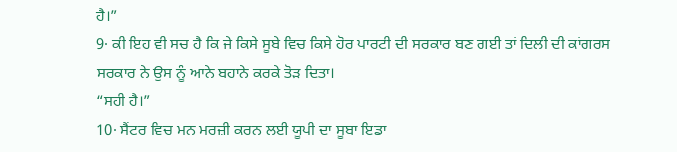ਹੈ।”
9· ਕੀ ਇਹ ਵੀ ਸਚ ਹੈ ਕਿ ਜੇ ਕਿਸੇ ਸੂਬੇ ਵਿਚ ਕਿਸੇ ਹੋਰ ਪਾਰਟੀ ਦੀ ਸਰਕਾਰ ਬਣ ਗਈ ਤਾਂ ਦਿਲੀ ਦੀ ਕਾਂਗਰਸ ਸਰਕਾਰ ਨੇ ਉਸ ਨੂੰ ਆਨੇ ਬਹਾਨੇ ਕਰਕੇ ਤੋੜ ਦਿਤਾ।
“ਸਹੀ ਹੈ।”
10· ਸੈਂਟਰ ਵਿਚ ਮਨ ਮਰਜ਼ੀ ਕਰਨ ਲਈ ਯੂਪੀ ਦਾ ਸੂਬਾ ਇਡਾ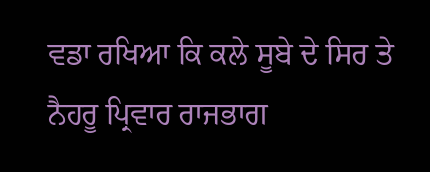ਵਡਾ ਰਖਿਆ ਕਿ ਕਲੇ ਸੂਬੇ ਦੇ ਸਿਰ ਤੇ ਨੈਹਰੂ ਪ੍ਰਿਵਾਰ ਰਾਜਭਾਗ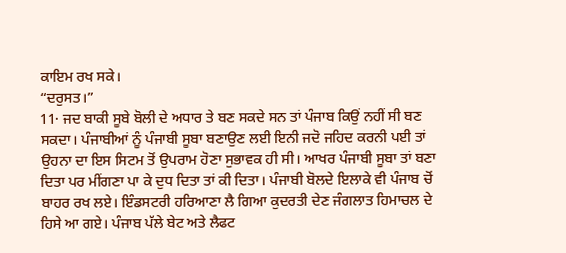ਕਾਇਮ ਰਖ ਸਕੇ।
“ਦਰੁਸਤ।”
11· ਜਦ ਬਾਕੀ ਸੂਬੇ ਬੋਲੀ ਦੇ ਅਧਾਰ ਤੇ ਬਣ ਸਕਦੇ ਸਨ ਤਾਂ ਪੰਜਾਬ ਕਿਉਂ ਨਹੀਂ ਸੀ ਬਣ ਸਕਦਾ। ਪੰਜਾਬੀਆਂ ਨੂੰ ਪੰਜਾਬੀ ਸੂਬਾ ਬਣਾਉਣ ਲਈ ਇਨੀ ਜਦੋ ਜਹਿਦ ਕਰਨੀ ਪਈ ਤਾਂ ਉਹਨਾ ਦਾ ਇਸ ਸਿਟਮ ਤੋਂ ਉਪਰਾਮ ਹੋਣਾ ਸੁਭਾਵਕ ਹੀ ਸੀ। ਆਖਰ ਪੰਜਾਬੀ ਸੂਬਾ ਤਾਂ ਬਣਾ ਦਿਤਾ ਪਰ ਮੀਂਗਣਾ ਪਾ ਕੇ ਦੁਧ ਦਿਤਾ ਤਾਂ ਕੀ ਦਿਤਾ। ਪੰਜਾਬੀ ਬੋਲਦੇ ਇਲਾਕੇ ਵੀ ਪੰਜਾਬ ਚੋਂ ਬਾਹਰ ਰਖ ਲਏ। ਇੰਡਸਟਰੀ ਹਰਿਆਣਾ ਲੈ ਗਿਆ ਕੁਦਰਤੀ ਦੇਣ ਜੰਗਲਾਤ ਹਿਮਾਚਲ ਦੇ ਹਿਸੇ ਆ ਗਏ। ਪੰਜਾਬ ਪੱਲੇ ਬੇਟ ਅਤੇ ਲੈਫਟ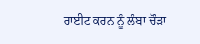ਰਾਈਟ ਕਰਨ ਨੂੰ ਲੰਬਾ ਚੌੜਾ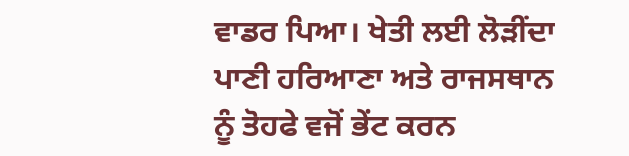ਵਾਡਰ ਪਿਆ। ਖੇਤੀ ਲਈ ਲੋੜੀਂਦਾ ਪਾਣੀ ਹਰਿਆਣਾ ਅਤੇ ਰਾਜਸਥਾਨ ਨੂੰ ਤੋਹਫੇ ਵਜੋਂ ਭੇਂਟ ਕਰਨ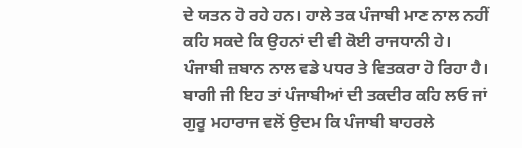ਦੇ ਯਤਨ ਹੋ ਰਹੇ ਹਨ। ਹਾਲੇ ਤਕ ਪੰਜਾਬੀ ਮਾਣ ਨਾਲ ਨਹੀਂ ਕਹਿ ਸਕਦੇ ਕਿ ਉਹਨਾਂ ਦੀ ਵੀ ਕੋਈ ਰਾਜਧਾਨੀ ਹੇ। ਪੰਜਾਬੀ ਜ਼ਬਾਨ ਨਾਲ ਵਡੇ ਪਧਰ ਤੇ ਵਿਤਕਰਾ ਹੋ ਰਿਹਾ ਹੈ। ਬਾਗੀ ਜੀ ਇਹ ਤਾਂ ਪੰਜਾਬੀਆਂ ਦੀ ਤਕਦੀਰ ਕਹਿ ਲਓ ਜਾਂ ਗੁਰੂ ਮਹਾਰਾਜ ਵਲੋਂ ਉਦਮ ਕਿ ਪੰਜਾਬੀ ਬਾਹਰਲੇ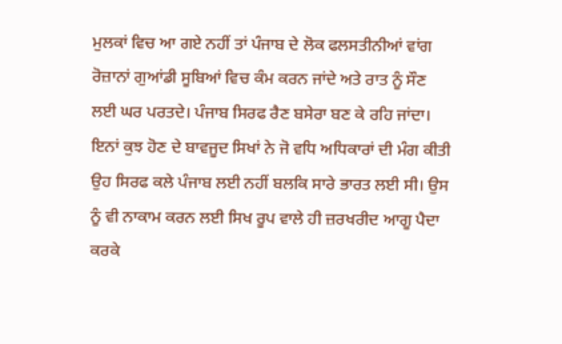ਮੁਲਕਾਂ ਵਿਚ ਆ ਗਏ ਨਹੀਂ ਤਾਂ ਪੰਜਾਬ ਦੇ ਲੋਕ ਫਲਸਤੀਨੀਆਂ ਵਾਂਗ ਰੋਜ਼ਾਨਾਂ ਗੁਆਂਡੀ ਸੂਬਿਆਂ ਵਿਚ ਕੰਮ ਕਰਨ ਜਾਂਦੇ ਅਤੇ ਰਾਤ ਨੂੰ ਸੌਣ ਲਈ ਘਰ ਪਰਤਦੇ। ਪੰਜਾਬ ਸਿਰਫ ਰੈਣ ਬਸੇਰਾ ਬਣ ਕੇ ਰਹਿ ਜਾਂਦਾ।
ਇਨਾਂ ਕੁਝ ਹੋਣ ਦੇ ਬਾਵਜੂਦ ਸਿਖਾਂ ਨੇ ਜੋ ਵਧਿ ਅਧਿਕਾਰਾਂ ਦੀ ਮੰਗ ਕੀਤੀ ਉਹ ਸਿਰਫ ਕਲੇ ਪੰਜਾਬ ਲਈ ਨਹੀਂ ਬਲਕਿ ਸਾਰੇ ਭਾਰਤ ਲਈ ਸੀ। ਉਸ ਨੂੰ ਵੀ ਨਾਕਾਮ ਕਰਨ ਲਈ ਸਿਖ ਰੂਪ ਵਾਲੇ ਹੀ ਜ਼ਰਖਰੀਦ ਆਗੂ ਪੈਦਾ ਕਰਕੇ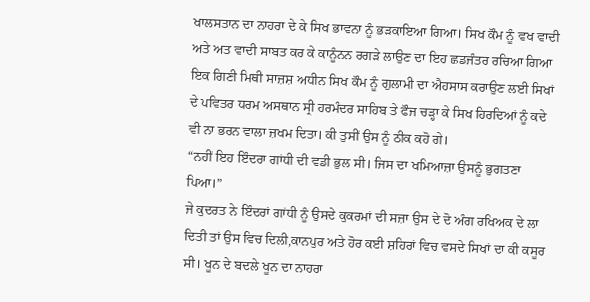ਖਾਲਸਤਾਨ ਦਾ ਨਾਹਰਾ ਦੇ ਕੇ ਸਿਖ ਭਾਵਨਾ ਨੂੰ ਭੜਕਾਇਆ ਗਿਆ। ਸਿਖ ਕੌਮ ਨੂੰ ਵਖ ਵਾਦੀ ਅਤੇ ਅਤ ਵਾਦੀ ਸਾਬਤ ਕਰ ਕੇ ਕਾਨੂੰਨਨ ਰਗੜੇ ਲਾਉਣ ਦਾ ਇਹ ਛਡਜੰਤਰ ਰਚਿਆ ਗਿਆ ਇਕ ਗਿਣੀ ਮਿਥੀ ਸਾਜ਼ਸ਼ ਅਧੀਨ ਸਿਖ ਕੌਮ ਨੂੰ ਗੁਲਾਮੀ ਦਾ ਐਹਸਾਸ ਕਰਾਉਣ ਲਈ ਸਿਖਾਂ ਦੇ ਪਵਿਤਰ ਧਰਮ ਅਸਥਾਨ ਸ੍ਰੀ ਹਰਮੰਦਰ ਸਾਹਿਬ ਤੇ ਫੌਜ ਚੜ੍ਹਾ ਕੇ ਸਿਖ ਹਿਰਦਿਆਂ ਨੂੰ ਕਦੇ ਵੀ ਨਾ ਭਰਨ ਵਾਲਾ ਜ਼ਖਮ ਦਿਤਾ। ਕੀ ਤੁਸੀਂ ਉਸ ਨੂੰ ਠੀਕ ਕਹੋ ਗੇ।
“ਨਹੀਂ ਇਹ ਇੰਦਰਾ ਗਾਂਧੀ ਦੀ ਵਡੀ ਭੁਲ ਸੀ। ਜਿਸ ਦਾ ਖਮਿਆਜ਼ਾ ਉਸਨੂੰ ਭੁਗਤਣਾ ਪਿਆ।”
ਜੇ ਕੁਦਰਤ ਨੇ ਇੰਦਰਾਂ ਗਾਂਧੀ ਨੂੰ ਉਸਦੇ ਕੁਕਰਮਾਂ ਦੀ ਸਜ਼ਾ ਉਸ ਦੇ ਦੋ ਅੰਗ ਰਖਿਅਕ ਦੇ ਲਾ ਦਿਤੀ ਤਾਂ ਉਸ ਵਿਚ ਦਿਲੀ,ਕਾਨਪੁਰ ਅਤੇ ਹੋਰ ਕਈ ਸ਼ਹਿਰਾਂ ਵਿਚ ਵਸਦੇ ਸਿਖਾਂ ਦਾ ਕੀ ਕਸੂਰ ਸੀ। ਖੂਨ ਦੇ ਬਦਲੇ ਖੂਨ ਦਾ ਨਾਹਰਾ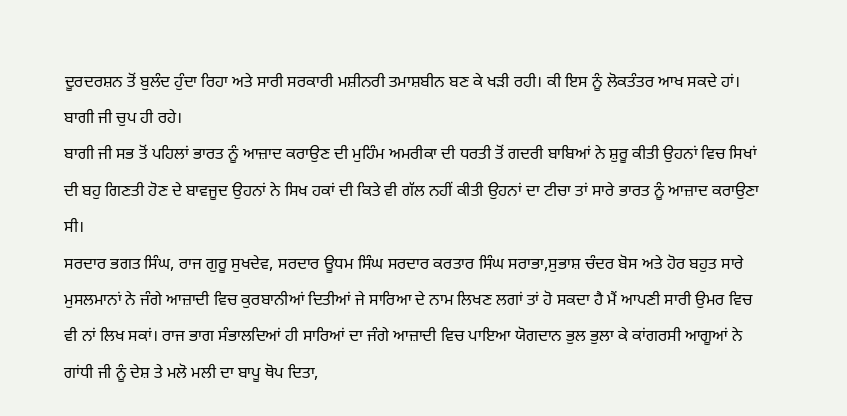ਦੂਰਦਰਸ਼ਨ ਤੋਂ ਬੁਲੰਦ ਹੁੰਦਾ ਰਿਹਾ ਅਤੇ ਸਾਰੀ ਸਰਕਾਰੀ ਮਸ਼ੀਨਰੀ ਤਮਾਸ਼ਬੀਨ ਬਣ ਕੇ ਖੜੀ ਰਹੀ। ਕੀ ਇਸ ਨੂੰ ਲੋਕਤੰਤਰ ਆਖ ਸਕਦੇ ਹਾਂ। ਬਾਗੀ ਜੀ ਚੁਪ ਹੀ ਰਹੇ।
ਬਾਗੀ ਜੀ ਸਭ ਤੋਂ ਪਹਿਲਾਂ ਭਾਰਤ ਨੂੰ ਆਜ਼ਾਦ ਕਰਾਉਣ ਦੀ ਮੁਹਿੰਮ ਅਮਰੀਕਾ ਦੀ ਧਰਤੀ ਤੋਂ ਗਦਰੀ ਬਾਬਿਆਂ ਨੇ ਸ਼ੁਰੂ ਕੀਤੀ ਉਹਨਾਂ ਵਿਚ ਸਿਖਾਂ ਦੀ ਬਹੁ ਗਿਣਤੀ ਹੋਣ ਦੇ ਬਾਵਜੂਦ ਉਹਨਾਂ ਨੇ ਸਿਖ ਹਕਾਂ ਦੀ ਕਿਤੇ ਵੀ ਗੱਲ ਨਹੀਂ ਕੀਤੀ ਉਹਨਾਂ ਦਾ ਟੀਚਾ ਤਾਂ ਸਾਰੇ ਭਾਰਤ ਨੂੰ ਆਜ਼ਾਦ ਕਰਾਉਣਾ ਸੀ।
ਸਰਦਾਰ ਭਗਤ ਸਿੰਘ, ਰਾਜ ਗੁਰੂ ਸੁਖਦੇਵ, ਸਰਦਾਰ ਊਧਮ ਸਿੰਘ ਸਰਦਾਰ ਕਰਤਾਰ ਸਿੰਘ ਸਰਾਭਾ,ਸੁਭਾਸ਼ ਚੰਦਰ ਬੋਸ ਅਤੇ ਹੋਰ ਬਹੁਤ ਸਾਰੇ ਮੁਸਲਮਾਨਾਂ ਨੇ ਜੰਗੇ ਆਜ਼ਾਦੀ ਵਿਚ ਕੁਰਬਾਨੀਆਂ ਦਿਤੀਆਂ ਜੇ ਸਾਰਿਆ ਦੇ ਨਾਮ ਲਿਖਣ ਲਗਾਂ ਤਾਂ ਹੋ ਸਕਦਾ ਹੈ ਮੈਂ ਆਪਣੀ ਸਾਰੀ ਉਮਰ ਵਿਚ ਵੀ ਨਾਂ ਲਿਖ ਸਕਾਂ। ਰਾਜ ਭਾਗ ਸੰਭਾਲਦਿਆਂ ਹੀ ਸਾਰਿਆਂ ਦਾ ਜੰਗੇ ਆਜ਼ਾਦੀ ਵਿਚ ਪਾਇਆ ਯੋਗਦਾਨ ਭੁਲ ਭੁਲਾ ਕੇ ਕਾਂਗਰਸੀ ਆਗੂਆਂ ਨੇ ਗਾਂਧੀ ਜੀ ਨੂੰ ਦੇਸ਼ ਤੇ ਮਲੋ ਮਲੀ ਦਾ ਬਾਪੂ ਥੋਪ ਦਿਤਾ,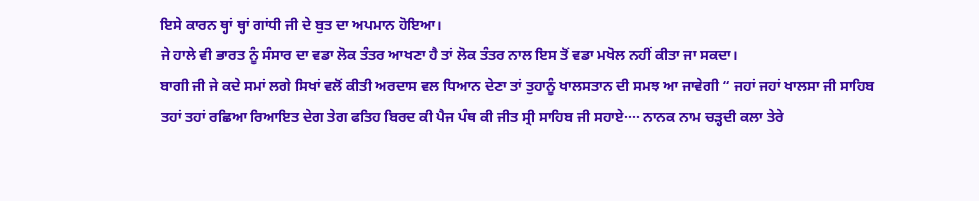ਇਸੇ ਕਾਰਨ ਥ੍ਹਾਂ ਥ੍ਹਾਂ ਗਾਂਧੀ ਜੀ ਦੇ ਬੁਤ ਦਾ ਅਪਮਾਨ ਹੋਇਆ।
ਜੇ ਹਾਲੇ ਵੀ ਭਾਰਤ ਨੂੰ ਸੰਸਾਰ ਦਾ ਵਡਾ ਲੋਕ ਤੰਤਰ ਆਖਣਾ ਹੈ ਤਾਂ ਲੋਕ ਤੰਤਰ ਨਾਲ ਇਸ ਤੋਂ ਵਡਾ ਮਖੋਲ ਨਹੀਂ ਕੀਤਾ ਜਾ ਸਕਦਾ।
ਬਾਗੀ ਜੀ ਜੇ ਕਦੇ ਸਮਾਂ ਲਗੇ ਸਿਖਾਂ ਵਲੋਂ ਕੀਤੀ ਅਰਦਾਸ ਵਲ ਧਿਆਨ ਦੇਣਾ ਤਾਂ ਤੁਹਾਨੂੰ ਖਾਲਸਤਾਨ ਦੀ ਸਮਝ ਆ ਜਾਵੇਗੀ “ ਜਹਾਂ ਜਹਾਂ ਖਾਲਸਾ ਜੀ ਸਾਹਿਬ ਤਹਾਂ ਤਹਾਂ ਰਛਿਆ ਰਿਆਇਤ ਦੇਗ ਤੇਗ ਫਤਿਹ ਬਿਰਦ ਕੀ ਪੈਜ ਪੰਥ ਕੀ ਜੀਤ ਸ੍ਰੀ ਸਾਹਿਬ ਜੀ ਸਹਾਏ···· ਨਾਨਕ ਨਾਮ ਚੜ੍ਹਦੀ ਕਲਾ ਤੇਰੇ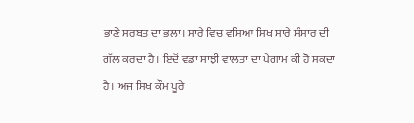ਭਾਣੇ ਸਰਬਤ ਦਾ ਭਲਾ। ਸਾਰੇ ਵਿਚ ਵਸਿਆ ਸਿਖ ਸਾਰੇ ਸੰਸਾਰ ਦੀ ਗੱਲ ਕਰਦਾ ਹੈ। ਇਦੋਂ ਵਡਾ ਸਾਝੀ ਵਾਲਤਾ ਦਾ ਪੇਗਾਮ ਕੀ ਹੋ ਸਕਦਾ ਹੈ। ਅਜ ਸਿਖ ਕੌਮ ਪੂਰੇ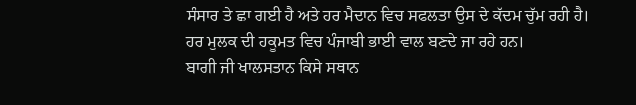ਸੰਸਾਰ ਤੇ ਛਾ ਗਈ ਹੈ ਅਤੇ ਹਰ ਮੈਦਾਨ ਵਿਚ ਸਫਲਤਾ ਉਸ ਦੇ ਕੱਦਮ ਚੁੱਮ ਰਹੀ ਹੈ। ਹਰ ਮੁਲਕ ਦੀ ਹਕੂਮਤ ਵਿਚ ਪੰਜਾਬੀ ਭਾਈ ਵਾਲ ਬਣਦੇ ਜਾ ਰਹੇ ਹਨ।
ਬਾਗੀ ਜੀ ਖਾਲਸਤਾਨ ਕਿਸੇ ਸਥਾਨ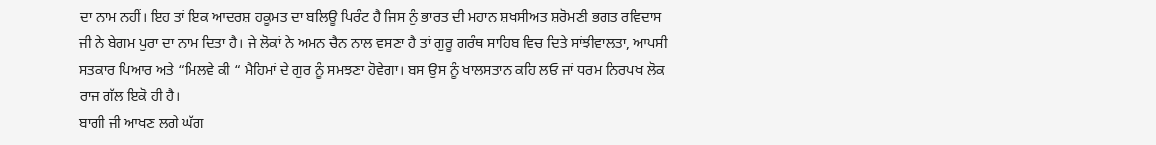ਦਾ ਨਾਮ ਨਹੀਂ। ਇਹ ਤਾਂ ਇਕ ਆਦਰਸ਼ ਹਕੂਮਤ ਦਾ ਬਲਿਊ ਪਿਰੰਟ ਹੈ ਜਿਸ ਨੁੰ ਭਾਰਤ ਦੀ ਮਹਾਨ ਸ਼ਖਸੀਅਤ ਸ਼ਰੋਮਣੀ ਭਗਤ ਰਵਿਦਾਸ ਜੀ ਨੇ ਬੇਗਮ ਪੁਰਾ ਦਾ ਨਾਮ ਦਿਤਾ ਹੈ। ਜੇ ਲੋਕਾਂ ਨੇ ਅਮਨ ਚੈਨ ਨਾਲ ਵਸਣਾ ਹੈ ਤਾਂ ਗੁਰੂ ਗਰੰਥ ਸਾਹਿਬ ਵਿਚ ਦਿਤੇ ਸਾਂਝੀਵਾਲਤਾ, ਆਪਸੀ ਸਤਕਾਰ ਪਿਆਰ ਅਤੇ “ਮਿਲਵੇ ਕੀ “ ਮੈਹਿਮਾਂ ਦੇ ਗੁਰ ਨੂੰ ਸਮਝਣਾ ਹੋਵੇਗਾ। ਬਸ ਉਸ ਨੂੰ ਖਾਲਸਤਾਨ ਕਹਿ ਲਓ ਜਾਂ ਧਰਮ ਨਿਰਪਖ ਲੋਕ ਰਾਜ ਗੱਲ ਇਕੋ ਹੀ ਹੈ।
ਬਾਗੀ ਜੀ ਆਖਣ ਲਗੇ ਘੱਗ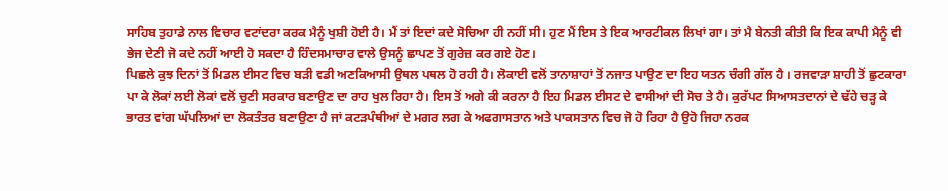ਸਾਹਿਬ ਤੁਹਾਡੇ ਨਾਲ ਵਿਚਾਰ ਵਟਾਂਦਰਾ ਕਰਕ ਮੈਨੂੰ ਖੁਸ਼ੀ ਹੋਈ ਹੈ। ਮੈਂ ਤਾਂ ਇਦਾਂ ਕਦੇ ਸੋਚਿਆ ਹੀ ਨਹੀਂ ਸੀ। ਹੁਣ ਮੈਂ ਇਸ ਤੇ ਇਕ ਆਰਟੀਕਲ ਲਿਖਾਂ ਗਾ। ਤਾਂ ਮੈ ਬੇਨਤੀ ਕੀਤੀ ਕਿ ਇਕ ਕਾਪੀ ਮੈਨੂੰ ਵੀ ਭੇਜ ਦੇਣੀ ਜੋ ਕਦੇ ਨਹੀਂ ਆਈ ਹੋ ਸਕਦਾ ਹੈ ਹਿੰਦਸਮਾਚਾਰ ਵਾਲੇ ਉਸਨੂੰ ਛਾਪਣ ਤੋਂ ਗੁਰੇਜ਼ ਕਰ ਗਏ ਹੋਣ।
ਪਿਛਲੇ ਕੁਝ ਦਿਨਾਂ ਤੋਂ ਮਿਡਲ ਈਸਟ ਵਿਚ ਬੜੀ ਵਡੀ ਅਣਕਿਆਸੀ ਉਥਲ ਪਥਲ ਹੋ ਰਹੀ ਹੈ। ਲੋਕਾਈ ਵਲੋਂ ਤਾਨਾਸ਼ਾਹਾਂ ਤੋਂ ਨਜਾਤ ਪਾਉਣ ਦਾ ਇਹ ਯਤਨ ਚੰਗੀ ਗੱਲ ਹੈ । ਰਜਵਾੜਾ ਸ਼ਾਹੀ ਤੋਂ ਛੁਟਕਾਰਾ ਪਾ ਕੇ ਲੋਕਾਂ ਲਈ ਲੋਕਾਂ ਵਲੋਂ ਚੁਣੀ ਸਰਕਾਰ ਬਣਾਉਣ ਦਾ ਰਾਹ ਖੁਲ ਰਿਹਾ ਹੈ। ਇਸ ਤੋਂ ਅਗੇ ਕੀ ਕਰਨਾ ਹੈ ਇਹ ਮਿਡਲ ਈਸਟ ਦੇ ਵਾਸੀਆਂ ਦੀ ਸੋਚ ਤੇ ਹੈ। ਕੁਰੱਪਟ ਸਿਆਸਤਦਾਨਾਂ ਦੇ ਢੱਹੇ ਚੜ੍ਹ ਕੇ ਭਾਰਤ ਵਾਂਗ ਘੱਪਲਿਆਂ ਦਾ ਲੋਕਤੰਤਰ ਬਣਾਉਣਾ ਹੈ ਜਾਂ ਕਟੜਪੰਥੀਆਂ ਦੇ ਮਗਰ ਲਗ ਕੇ ਅਫਗਾਸਤਾਨ ਅਤੇ ਪਾਕਸਤਾਨ ਵਿਚ ਜੋ ਹੋ ਰਿਹਾ ਹੈ ਉਹੋ ਜਿਹਾ ਨਰਕ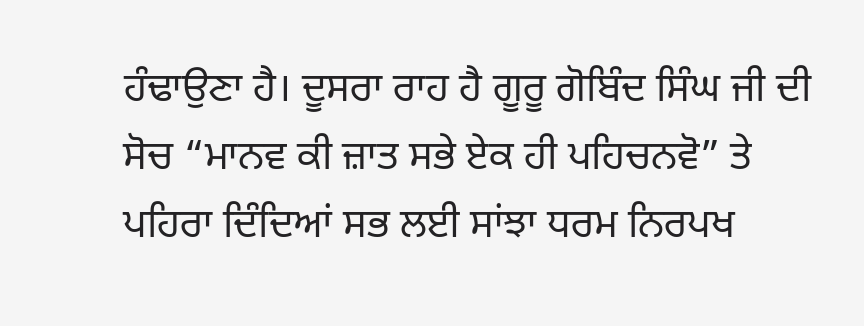ਹੰਢਾਉਣਾ ਹੈ। ਦੂਸਰਾ ਰਾਹ ਹੈ ਗੂਰੂ ਗੋਬਿੰਦ ਸਿੰਘ ਜੀ ਦੀ ਸੋਚ “ਮਾਨਵ ਕੀ ਜ਼ਾਤ ਸਭੇ ਏਕ ਹੀ ਪਹਿਚਨਵੋ” ਤੇ ਪਹਿਰਾ ਦਿੰਦਿਆਂ ਸਭ ਲਈ ਸਾਂਝਾ ਧਰਮ ਨਿਰਪਖ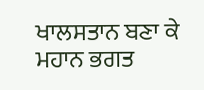ਖਾਲਸਤਾਨ ਬਣਾ ਕੇ ਮਹਾਨ ਭਗਤ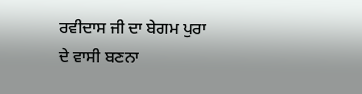ਰਵੀਦਾਸ ਜੀ ਦਾ ਬੇਗਮ ਪੁਰਾ ਦੇ ਵਾਸੀ ਬਣਨਾ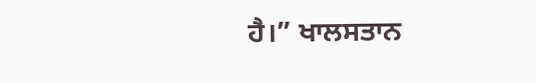ਹੈ।” ਖਾਲਸਤਾਨ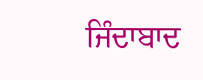ਜਿੰਦਾਬਾਦ